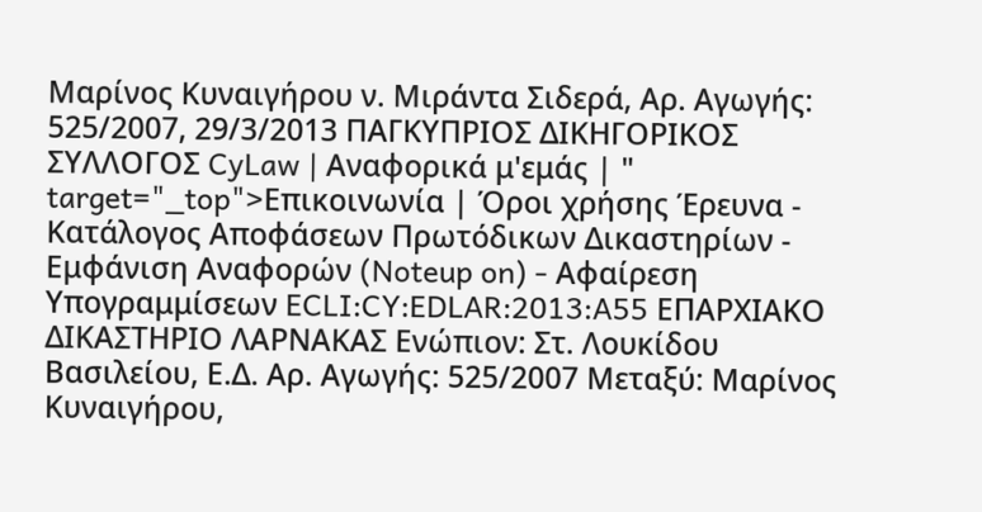Μαρίνος Κυναιγήρου ν. Μιράντα Σιδερά, Αρ. Αγωγής: 525/2007, 29/3/2013 ΠΑΓΚΥΠΡΙΟΣ ΔΙΚΗΓΟΡΙΚΟΣ ΣΥΛΛΟΓΟΣ CyLaw | Αναφορικά μ'εμάς | " target="_top">Επικοινωνία | Όροι χρήσης Έρευνα - Κατάλογος Αποφάσεων Πρωτόδικων Δικαστηρίων - Εμφάνιση Αναφορών (Noteup on) - Αφαίρεση Υπογραμμίσεων ECLI:CY:EDLAR:2013:A55 ΕΠΑΡΧΙΑΚΟ ΔΙΚΑΣΤΗΡΙΟ ΛΑΡΝΑΚΑΣ Ενώπιον: Στ. Λουκίδου Βασιλείου, Ε.Δ. Αρ. Αγωγής: 525/2007 Μεταξύ: Μαρίνος Κυναιγήρου,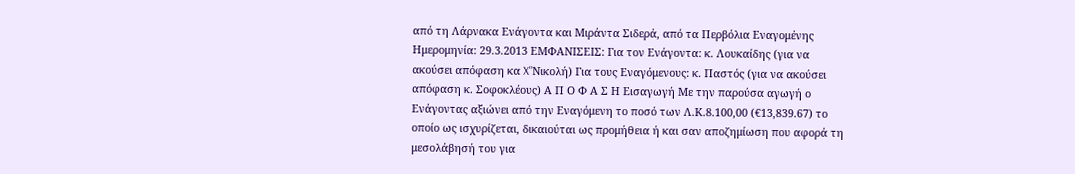από τη Λάρνακα Ενάγοντα και Μιράντα Σιδερά, από τα Περβόλια Εναγομένης Ημερομηνία: 29.3.2013 ΕΜΦΑΝΙΣΕΙΣ: Για τον Ενάγοντα: κ. Λουκαίδης (για να ακούσει απόφαση κα X"Νικολή) Για τους Εναγόμενους: κ. Παστός (για να ακούσει απόφαση κ. Σοφοκλέους) Α Π Ο Φ Α Σ Η Εισαγωγή Με την παρούσα αγωγή ο Ενάγοντας αξιώνει από την Εναγόμενη το ποσό των Λ.Κ.8.100,00 (€13,839.67) το οποίο ως ισχυρίζεται, δικαιούται ως προμήθεια ή και σαν αποζημίωση που αφορά τη μεσολάβησή του για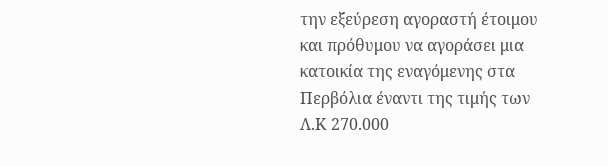την εξεύρεση αγοραστή έτοιμου και πρόθυμου να αγοράσει μια κατοικία της εναγόμενης στα Περβόλια έναντι της τιμής των Λ.Κ 270.000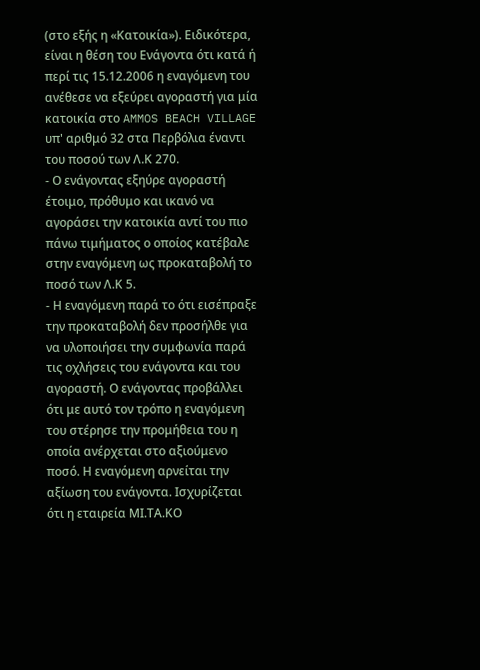(στο εξής η «Κατοικία»). Ειδικότερα, είναι η θέση του Ενάγοντα ότι κατά ή περί τις 15.12.2006 η εναγόμενη του ανέθεσε να εξεύρει αγοραστή για μία κατοικία στο AMMOS BEACH VILLAGE υπ' αριθμό 32 στα Περβόλια έναντι του ποσού των Λ.Κ 270.
- Ο ενάγοντας εξηύρε αγοραστή έτοιμο, πρόθυμο και ικανό να αγοράσει την κατοικία αντί του πιο πάνω τιμήματος ο οποίος κατέβαλε στην εναγόμενη ως προκαταβολή το ποσό των Λ.Κ 5.
- Η εναγόμενη παρά το ότι εισέπραξε την προκαταβολή δεν προσήλθε για να υλοποιήσει την συμφωνία παρά τις οχλήσεις του ενάγοντα και του αγοραστή. Ο ενάγοντας προβάλλει ότι με αυτό τον τρόπο η εναγόμενη του στέρησε την προμήθεια του η οποία ανέρχεται στο αξιούμενο ποσό. Η εναγόμενη αρνείται την αξίωση του ενάγοντα. Ισχυρίζεται ότι η εταιρεία ΜΙ.ΤΑ.ΚΟ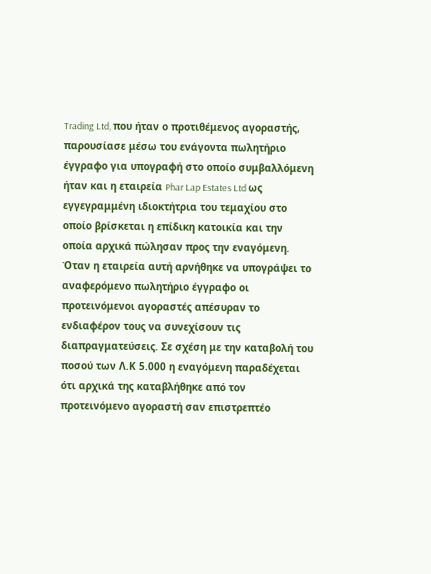Trading Ltd, που ήταν ο προτιθέμενος αγοραστής, παρουσίασε μέσω του ενάγοντα πωλητήριο έγγραφο για υπογραφή στο οποίο συμβαλλόμενη ήταν και η εταιρεία Phar Lap Estates Ltd ως εγγεγραμμένη ιδιοκτήτρια του τεμαχίου στο οποίο βρίσκεται η επίδικη κατοικία και την οποία αρχικά πώλησαν προς την εναγόμενη. Όταν η εταιρεία αυτή αρνήθηκε να υπογράψει το αναφερόμενο πωλητήριο έγγραφο οι προτεινόμενοι αγοραστές απέσυραν το ενδιαφέρον τους να συνεχίσουν τις διαπραγματεύσεις. Σε σχέση με την καταβολή του ποσού των Λ.Κ 5.000 η εναγόμενη παραδέχεται ότι αρχικά της καταβλήθηκε από τον προτεινόμενο αγοραστή σαν επιστρεπτέο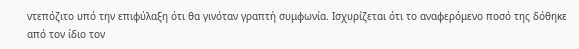ντεπόζιτο υπό την επιφύλαξη ότι θα γινόταν γραπτή συμφωνία. Ισχυρίζεται ότι το αναφερόμενο ποσό της δόθηκε από τον ίδιο τον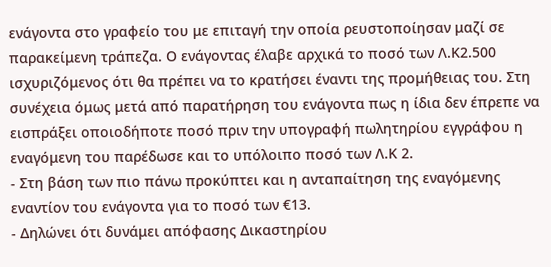ενάγοντα στο γραφείο του με επιταγή την οποία ρευστοποίησαν μαζί σε παρακείμενη τράπεζα. Ο ενάγοντας έλαβε αρχικά το ποσό των Λ.Κ2.500 ισχυριζόμενος ότι θα πρέπει να το κρατήσει έναντι της προμήθειας του. Στη συνέχεια όμως μετά από παρατήρηση του ενάγοντα πως η ίδια δεν έπρεπε να εισπράξει οποιοδήποτε ποσό πριν την υπογραφή πωλητηρίου εγγράφου η εναγόμενη του παρέδωσε και το υπόλοιπο ποσό των Λ.Κ 2.
- Στη βάση των πιο πάνω προκύπτει και η ανταπαίτηση της εναγόμενης εναντίον του ενάγοντα για το ποσό των €13.
- Δηλώνει ότι δυνάμει απόφασης Δικαστηρίου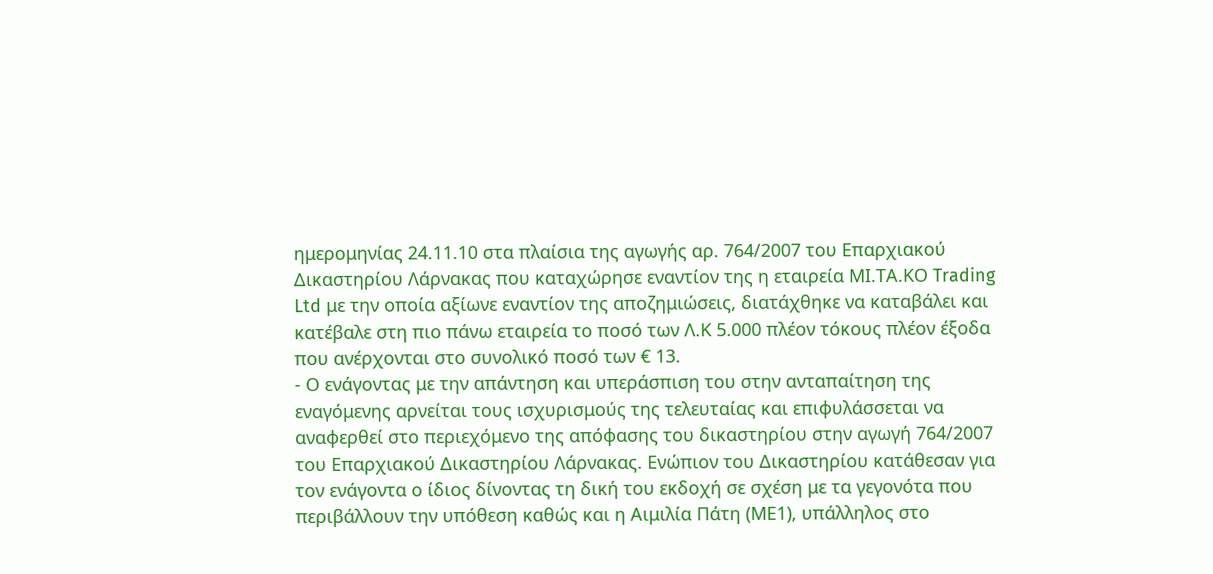ημερομηνίας 24.11.10 στα πλαίσια της αγωγής αρ. 764/2007 του Επαρχιακού Δικαστηρίου Λάρνακας που καταχώρησε εναντίον της η εταιρεία ΜΙ.ΤΑ.ΚΟ Trading Ltd με την οποία αξίωνε εναντίον της αποζημιώσεις, διατάχθηκε να καταβάλει και κατέβαλε στη πιο πάνω εταιρεία το ποσό των Λ.Κ 5.000 πλέον τόκους πλέον έξοδα που ανέρχονται στο συνολικό ποσό των € 13.
- Ο ενάγοντας με την απάντηση και υπεράσπιση του στην ανταπαίτηση της εναγόμενης αρνείται τους ισχυρισμούς της τελευταίας και επιφυλάσσεται να αναφερθεί στο περιεχόμενο της απόφασης του δικαστηρίου στην αγωγή 764/2007 του Επαρχιακού Δικαστηρίου Λάρνακας. Ενώπιον του Δικαστηρίου κατάθεσαν για τον ενάγοντα ο ίδιος δίνοντας τη δική του εκδοχή σε σχέση με τα γεγονότα που περιβάλλουν την υπόθεση καθώς και η Αιμιλία Πάτη (ΜΕ1), υπάλληλος στο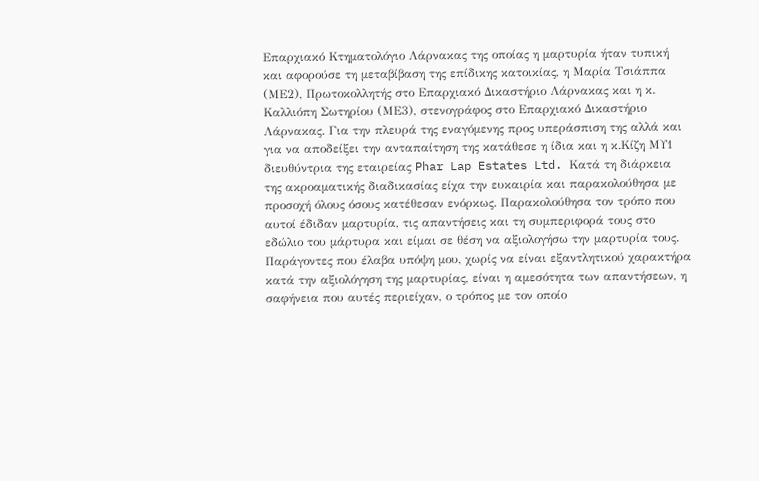Επαρχιακό Κτηματολόγιο Λάρνακας της οποίας η μαρτυρία ήταν τυπική και αφορούσε τη μεταβίβαση της επίδικης κατοικίας, η Μαρία Τσιάππα (ΜΕ2), Πρωτοκολλητής στο Επαρχιακό Δικαστήριο Λάρνακας και η κ. Καλλιόπη Σωτηρίου (ΜΕ3), στενογράφος στο Επαρχιακό Δικαστήριο Λάρνακας. Για την πλευρά της εναγόμενης προς υπεράσπιση της αλλά και για να αποδείξει την ανταπαίτηση της κατάθεσε η ίδια και η κ.Κίζη ΜΥ1 διευθύντρια της εταιρείας Phar Lap Estates Ltd. Κατά τη διάρκεια της ακροαματικής διαδικασίας είχα την ευκαιρία και παρακολούθησα με προσοχή όλους όσους κατέθεσαν ενόρκως. Παρακολούθησα τον τρόπο που αυτοί έδιδαν μαρτυρία, τις απαντήσεις και τη συμπεριφορά τους στο εδώλιο του μάρτυρα και είμαι σε θέση να αξιολογήσω την μαρτυρία τους. Παράγοντες που έλαβα υπόψη μου, χωρίς να είναι εξαντλητικού χαρακτήρα κατά την αξιολόγηση της μαρτυρίας, είναι η αμεσότητα των απαντήσεων, η σαφήνεια που αυτές περιείχαν, ο τρόπος με τον οποίο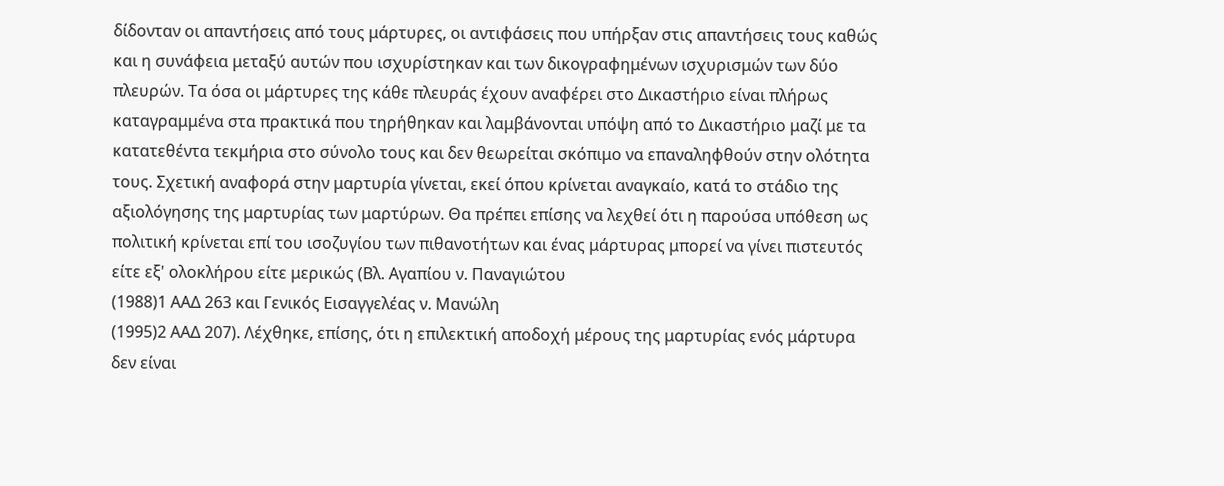δίδονταν οι απαντήσεις από τους μάρτυρες, οι αντιφάσεις που υπήρξαν στις απαντήσεις τους καθώς και η συνάφεια μεταξύ αυτών που ισχυρίστηκαν και των δικογραφημένων ισχυρισμών των δύο πλευρών. Τα όσα οι μάρτυρες της κάθε πλευράς έχουν αναφέρει στο Δικαστήριο είναι πλήρως καταγραμμένα στα πρακτικά που τηρήθηκαν και λαμβάνονται υπόψη από το Δικαστήριο μαζί με τα κατατεθέντα τεκμήρια στο σύνολο τους και δεν θεωρείται σκόπιμο να επαναληφθούν στην ολότητα τους. Σχετική αναφορά στην μαρτυρία γίνεται, εκεί όπου κρίνεται αναγκαίο, κατά το στάδιο της αξιολόγησης της μαρτυρίας των μαρτύρων. Θα πρέπει επίσης να λεχθεί ότι η παρούσα υπόθεση ως πολιτική κρίνεται επί του ισοζυγίου των πιθανοτήτων και ένας μάρτυρας μπορεί να γίνει πιστευτός είτε εξ' ολοκλήρου είτε μερικώς (Βλ. Αγαπίου ν. Παναγιώτου
(1988)1 ΑΑΔ 263 και Γενικός Εισαγγελέας ν. Μανώλη
(1995)2 ΑΑΔ 207). Λέχθηκε, επίσης, ότι η επιλεκτική αποδοχή μέρους της μαρτυρίας ενός μάρτυρα δεν είναι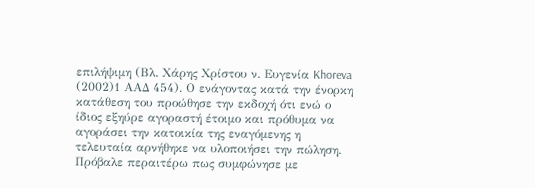επιλήψιμη (Βλ. Χάρης Χρίστου ν. Ευγενία Khoreva
(2002)1 ΑΑΔ 454). Ο ενάγοντας κατά την ένορκη κατάθεση του προώθησε την εκδοχή ότι ενώ ο ίδιος εξηύρε αγοραστή έτοιμο και πρόθυμα να αγοράσει την κατοικία της εναγόμενης η τελευταία αρνήθηκε να υλοποιήσει την πώληση. Πρόβαλε περαιτέρω πως συμφώνησε με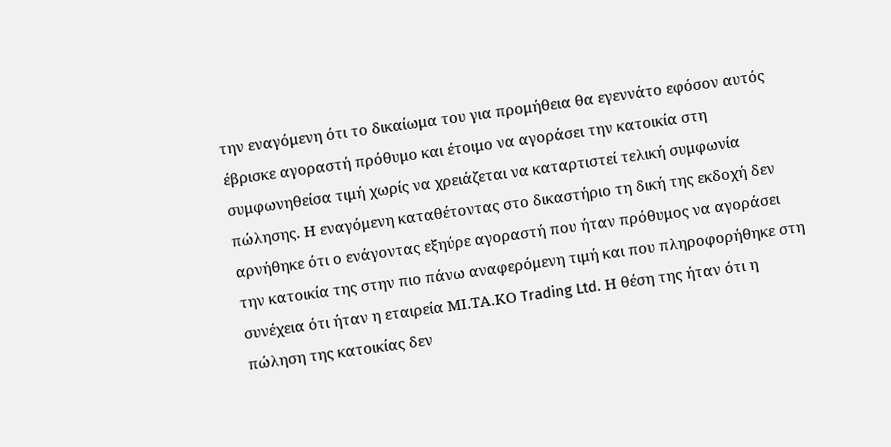την εναγόμενη ότι το δικαίωμα του για προμήθεια θα εγεννάτο εφόσον αυτός έβρισκε αγοραστή πρόθυμο και έτοιμο να αγοράσει την κατοικία στη συμφωνηθείσα τιμή χωρίς να χρειάζεται να καταρτιστεί τελική συμφωνία πώλησης. Η εναγόμενη καταθέτοντας στο δικαστήριο τη δική της εκδοχή δεν αρνήθηκε ότι ο ενάγοντας εξηύρε αγοραστή που ήταν πρόθυμος να αγοράσει την κατοικία της στην πιο πάνω αναφερόμενη τιμή και που πληροφορήθηκε στη συνέχεια ότι ήταν η εταιρεία ΜΙ.ΤΑ.ΚΟ Trading Ltd. Η θέση της ήταν ότι η πώληση της κατοικίας δεν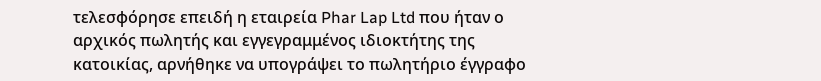τελεσφόρησε επειδή η εταιρεία Phar Lap Ltd που ήταν ο αρχικός πωλητής και εγγεγραμμένος ιδιοκτήτης της κατοικίας, αρνήθηκε να υπογράψει το πωλητήριο έγγραφο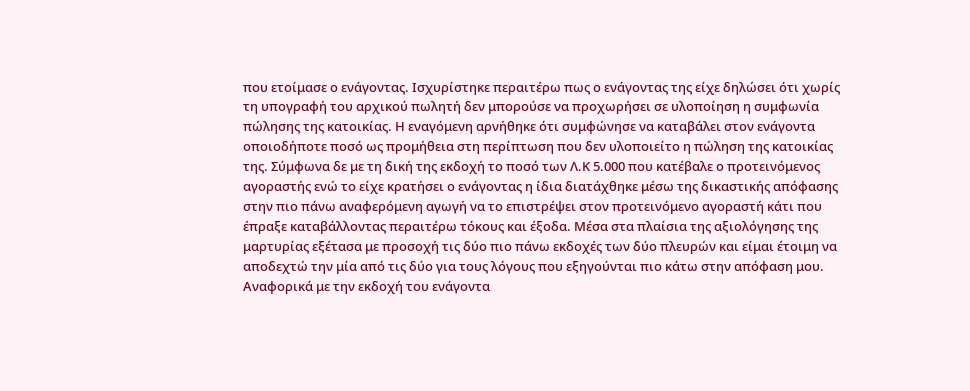που ετοίμασε ο ενάγοντας. Ισχυρίστηκε περαιτέρω πως ο ενάγοντας της είχε δηλώσει ότι χωρίς τη υπογραφή του αρχικού πωλητή δεν μπορούσε να προχωρήσει σε υλοποίηση η συμφωνία πώλησης της κατοικίας. Η εναγόμενη αρνήθηκε ότι συμφώνησε να καταβάλει στον ενάγοντα οποιοδήποτε ποσό ως προμήθεια στη περίπτωση που δεν υλοποιείτο η πώληση της κατοικίας της. Σύμφωνα δε με τη δική της εκδοχή το ποσό των Λ.Κ 5.000 που κατέβαλε ο προτεινόμενος αγοραστής ενώ το είχε κρατήσει ο ενάγοντας η ίδια διατάχθηκε μέσω της δικαστικής απόφασης στην πιο πάνω αναφερόμενη αγωγή να το επιστρέψει στον προτεινόμενο αγοραστή κάτι που έπραξε καταβάλλοντας περαιτέρω τόκους και έξοδα. Μέσα στα πλαίσια της αξιολόγησης της μαρτυρίας εξέτασα με προσοχή τις δύο πιο πάνω εκδοχές των δύο πλευρών και είμαι έτοιμη να αποδεχτώ την μία από τις δύο για τους λόγους που εξηγούνται πιο κάτω στην απόφαση μου. Αναφορικά με την εκδοχή του ενάγοντα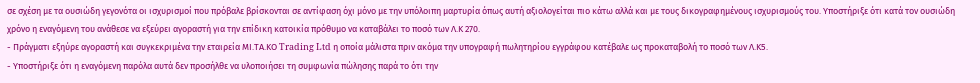σε σχέση με τα ουσιώδη γεγονότα οι ισχυρισμοί που πρόβαλε βρίσκονται σε αντίφαση όχι μόνο με την υπόλοιπη μαρτυρία όπως αυτή αξιολογείται πιο κάτω αλλά και με τους δικογραφημένους ισχυρισμούς του. Υποστήριξε ότι κατά τον ουσιώδη χρόνο η εναγόμενη του ανάθεσε να εξεύρει αγοραστή για την επίδικη κατοικία πρόθυμο να καταβάλει το ποσό των Λ.Κ 270.
- Πράγματι εξηύρε αγοραστή και συγκεκριμένα την εταιρεία ΜΙ.ΤΑ.ΚΟ Trading Ltd η οποία μάλιστα πριν ακόμα την υπογραφή πωλητηρίου εγγράφου κατέβαλε ως προκαταβολή το ποσό των Λ.Κ5.
- Υποστήριξε ότι η εναγόμενη παρόλα αυτά δεν προσήλθε να υλοποιήσει τη συμφωνία πώλησης παρά το ότι την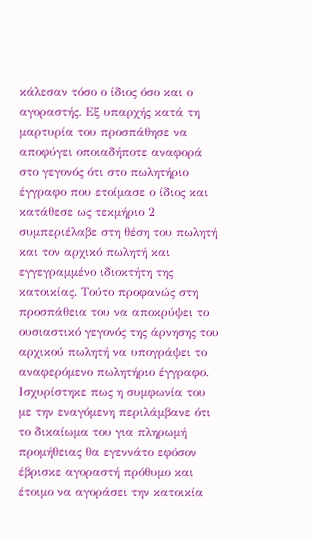κάλεσαν τόσο ο ίδιος όσο και ο αγοραστής. Εξ υπαρχής κατά τη μαρτυρία του προσπάθησε να αποφύγει οποιαδήποτε αναφορά στο γεγονός ότι στο πωλητήριο έγγραφο που ετοίμασε ο ίδιος και κατάθεσε ως τεκμήριο 2 συμπεριέλαβε στη θέση του πωλητή και τον αρχικό πωλητή και εγγεγραμμένο ιδιοκτήτη της κατοικίας. Τούτο προφανώς στη προσπάθεια του να αποκρύψει το ουσιαστικό γεγονός της άρνησης του αρχικού πωλητή να υπογράψει το αναφερόμενο πωλητήριο έγγραφο. Ισχυρίστηκε πως η συμφωνία του με την εναγόμενη περιλάμβανε ότι το δικαίωμα του για πληρωμή προμήθειας θα εγεννάτο εφόσον έβρισκε αγοραστή πρόθυμο και έτοιμο να αγοράσει την κατοικία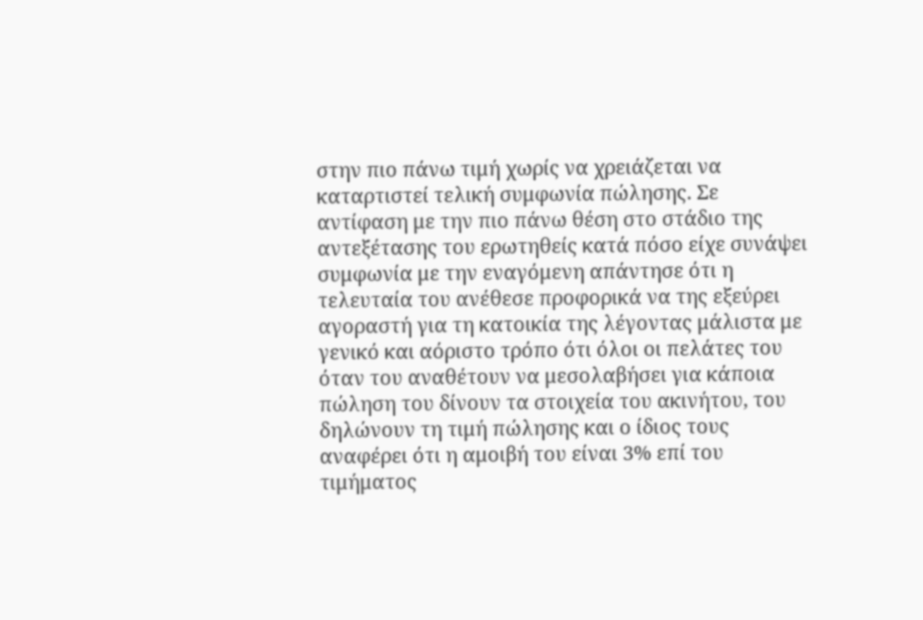στην πιο πάνω τιμή χωρίς να χρειάζεται να καταρτιστεί τελική συμφωνία πώλησης. Σε αντίφαση με την πιο πάνω θέση στο στάδιο της αντεξέτασης του ερωτηθείς κατά πόσο είχε συνάψει συμφωνία με την εναγόμενη απάντησε ότι η τελευταία του ανέθεσε προφορικά να της εξεύρει αγοραστή για τη κατοικία της λέγοντας μάλιστα με γενικό και αόριστο τρόπο ότι όλοι οι πελάτες του όταν του αναθέτουν να μεσολαβήσει για κάποια πώληση του δίνουν τα στοιχεία του ακινήτου, του δηλώνουν τη τιμή πώλησης και ο ίδιος τους αναφέρει ότι η αμοιβή του είναι 3% επί του τιμήματος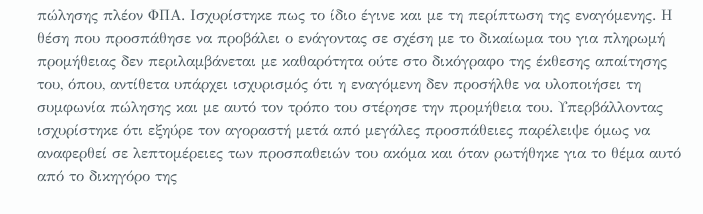πώλησης πλέον ΦΠΑ. Ισχυρίστηκε πως το ίδιο έγινε και με τη περίπτωση της εναγόμενης. Η θέση που προσπάθησε να προβάλει ο ενάγοντας σε σχέση με το δικαίωμα του για πληρωμή προμήθειας δεν περιλαμβάνεται με καθαρότητα ούτε στο δικόγραφο της έκθεσης απαίτησης του, όπου, αντίθετα υπάρχει ισχυρισμός ότι η εναγόμενη δεν προσήλθε να υλοποιήσει τη συμφωνία πώλησης και με αυτό τον τρόπο του στέρησε την προμήθεια του. Υπερβάλλοντας ισχυρίστηκε ότι εξηύρε τον αγοραστή μετά από μεγάλες προσπάθειες παρέλειψε όμως να αναφερθεί σε λεπτομέρειες των προσπαθειών του ακόμα και όταν ρωτήθηκε για το θέμα αυτό από το δικηγόρο της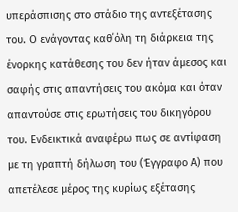υπεράσπισης στο στάδιο της αντεξέτασης του. Ο ενάγοντας καθ΄όλη τη διάρκεια της ένορκης κατάθεσης του δεν ήταν άμεσος και σαφής στις απαντήσεις του ακόμα και όταν απαντούσε στις ερωτήσεις του δικηγόρου του. Ενδεικτικά αναφέρω πως σε αντίφαση με τη γραπτή δήλωση του (Έγγραφο Α) που απετέλεσε μέρος της κυρίως εξέτασης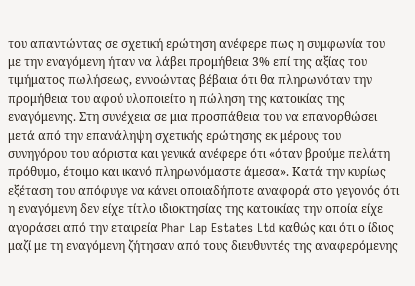του απαντώντας σε σχετική ερώτηση ανέφερε πως η συμφωνία του με την εναγόμενη ήταν να λάβει προμήθεια 3% επί της αξίας του τιμήματος πωλήσεως, εννοώντας βέβαια ότι θα πληρωνόταν την προμήθεια του αφού υλοποιείτο η πώληση της κατοικίας της εναγόμενης. Στη συνέχεια σε μια προσπάθεια του να επανορθώσει μετά από την επανάληψη σχετικής ερώτησης εκ μέρους του συνηγόρου του αόριστα και γενικά ανέφερε ότι «όταν βρούμε πελάτη πρόθυμο, έτοιμο και ικανό πληρωνόμαστε άμεσα». Κατά την κυρίως εξέταση του απόφυγε να κάνει οποιαδήποτε αναφορά στο γεγονός ότι η εναγόμενη δεν είχε τίτλο ιδιοκτησίας της κατοικίας την οποία είχε αγοράσει από την εταιρεία Phar Lap Estates Ltd καθώς και ότι ο ίδιος μαζί με τη εναγόμενη ζήτησαν από τους διευθυντές της αναφερόμενης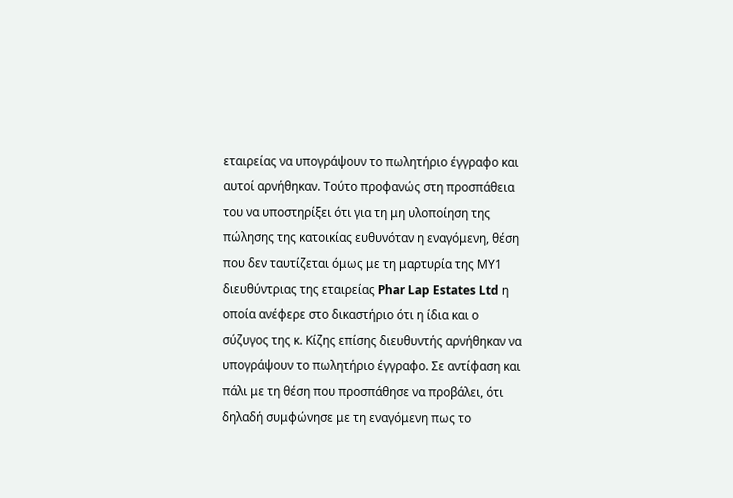εταιρείας να υπογράψουν το πωλητήριο έγγραφο και αυτοί αρνήθηκαν. Τούτο προφανώς στη προσπάθεια του να υποστηρίξει ότι για τη μη υλοποίηση της πώλησης της κατοικίας ευθυνόταν η εναγόμενη, θέση που δεν ταυτίζεται όμως με τη μαρτυρία της ΜΥ1 διευθύντριας της εταιρείας Phar Lap Estates Ltd η οποία ανέφερε στο δικαστήριο ότι η ίδια και ο σύζυγος της κ. Κίζης επίσης διευθυντής αρνήθηκαν να υπογράψουν το πωλητήριο έγγραφο. Σε αντίφαση και πάλι με τη θέση που προσπάθησε να προβάλει, ότι δηλαδή συμφώνησε με τη εναγόμενη πως το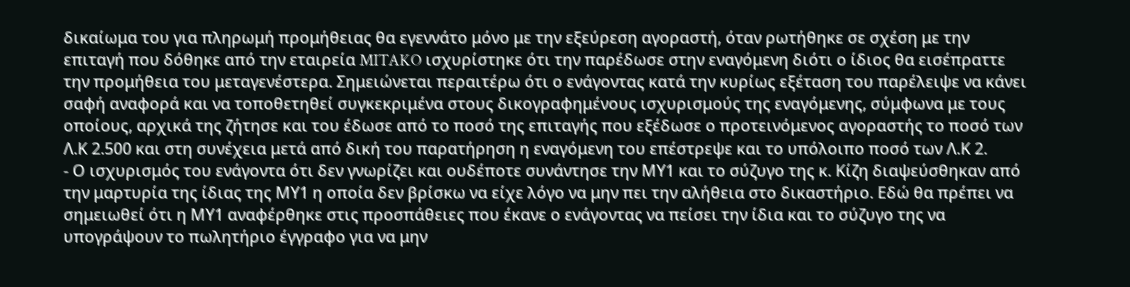δικαίωμα του για πληρωμή προμήθειας θα εγεννάτο μόνο με την εξεύρεση αγοραστή, όταν ρωτήθηκε σε σχέση με την επιταγή που δόθηκε από την εταιρεία MITAKO ισχυρίστηκε ότι την παρέδωσε στην εναγόμενη διότι ο ίδιος θα εισέπραττε την προμήθεια του μεταγενέστερα. Σημειώνεται περαιτέρω ότι ο ενάγοντας κατά την κυρίως εξέταση του παρέλειψε να κάνει σαφή αναφορά και να τοποθετηθεί συγκεκριμένα στους δικογραφημένους ισχυρισμούς της εναγόμενης, σύμφωνα με τους οποίους, αρχικά της ζήτησε και του έδωσε από το ποσό της επιταγής που εξέδωσε ο προτεινόμενος αγοραστής το ποσό των Λ.Κ 2.500 και στη συνέχεια μετά από δική του παρατήρηση η εναγόμενη του επέστρεψε και το υπόλοιπο ποσό των Λ.Κ 2.
- Ο ισχυρισμός του ενάγοντα ότι δεν γνωρίζει και ουδέποτε συνάντησε την ΜΥ1 και το σύζυγο της κ. Κίζη διαψεύσθηκαν από την μαρτυρία της ίδιας της ΜΥ1 η οποία δεν βρίσκω να είχε λόγο να μην πει την αλήθεια στο δικαστήριο. Εδώ θα πρέπει να σημειωθεί ότι η ΜΥ1 αναφέρθηκε στις προσπάθειες που έκανε ο ενάγοντας να πείσει την ίδια και το σύζυγο της να υπογράψουν το πωλητήριο έγγραφο για να μην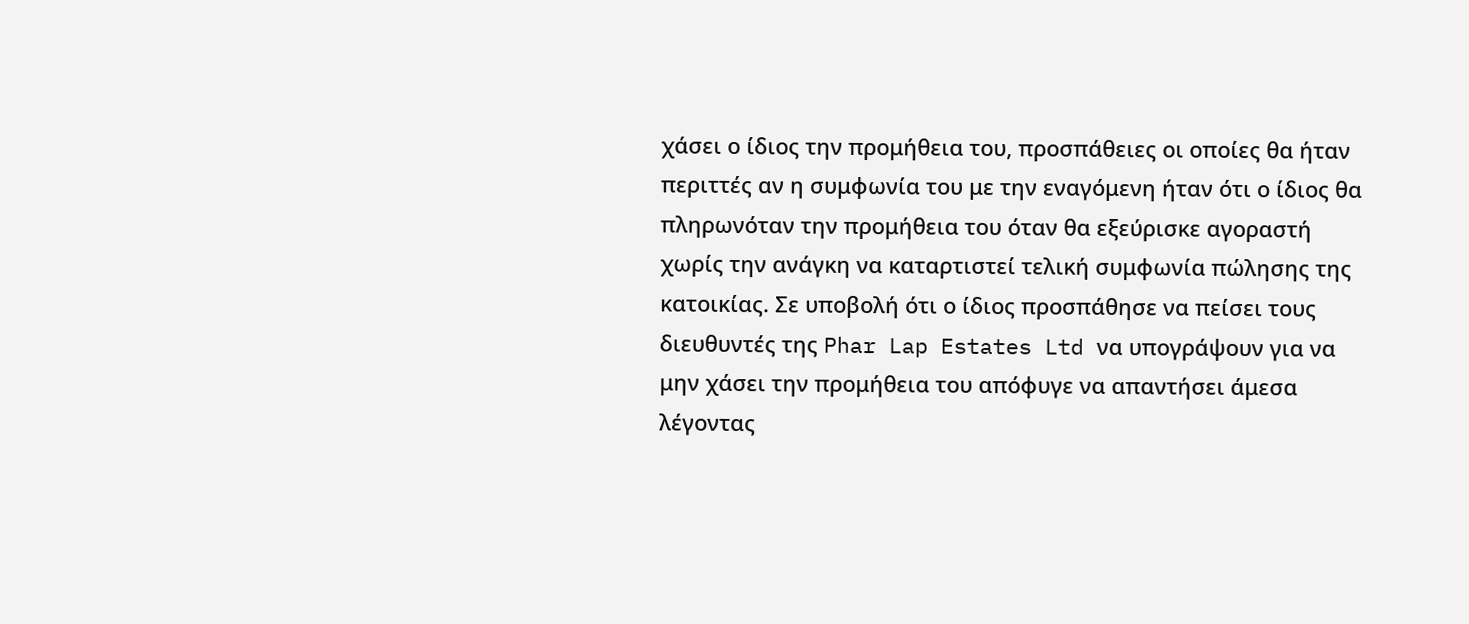χάσει ο ίδιος την προμήθεια του, προσπάθειες οι οποίες θα ήταν περιττές αν η συμφωνία του με την εναγόμενη ήταν ότι ο ίδιος θα πληρωνόταν την προμήθεια του όταν θα εξεύρισκε αγοραστή χωρίς την ανάγκη να καταρτιστεί τελική συμφωνία πώλησης της κατοικίας. Σε υποβολή ότι ο ίδιος προσπάθησε να πείσει τους διευθυντές της Phar Lap Estates Ltd να υπογράψουν για να μην χάσει την προμήθεια του απόφυγε να απαντήσει άμεσα λέγοντας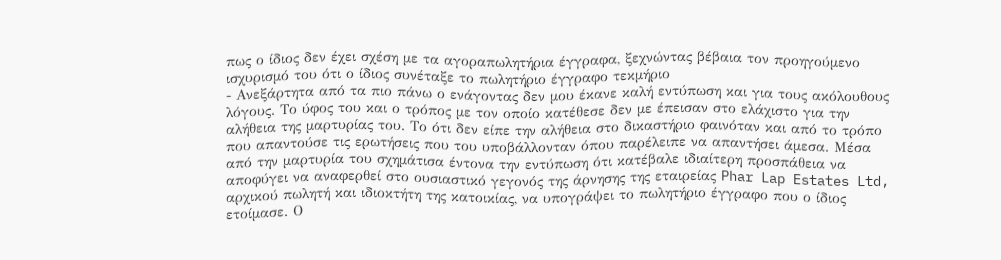πως ο ίδιος δεν έχει σχέση με τα αγοραπωλητήρια έγγραφα, ξεχνώντας βέβαια τον προηγούμενο ισχυρισμό του ότι ο ίδιος συνέταξε το πωλητήριο έγγραφο τεκμήριο
- Ανεξάρτητα από τα πιο πάνω ο ενάγοντας δεν μου έκανε καλή εντύπωση και για τους ακόλουθους λόγους. Το ύφος του και ο τρόπος με τον οποίο κατέθεσε δεν με έπεισαν στο ελάχιστο για την αλήθεια της μαρτυρίας του. Το ότι δεν είπε την αλήθεια στο δικαστήριο φαινόταν και από το τρόπο που απαντούσε τις ερωτήσεις που του υποβάλλονταν όπου παρέλειπε να απαντήσει άμεσα. Μέσα από την μαρτυρία του σχημάτισα έντονα την εντύπωση ότι κατέβαλε ιδιαίτερη προσπάθεια να αποφύγει να αναφερθεί στο ουσιαστικό γεγονός της άρνησης της εταιρείας Phar Lap Estates Ltd, αρχικού πωλητή και ιδιοκτήτη της κατοικίας, να υπογράψει το πωλητήριο έγγραφο που ο ίδιος ετοίμασε. Ο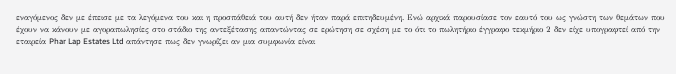εναγόμενος δεν με έπεισε με τα λεγόμενα του και η προσπάθειά του αυτή δεν ήταν παρά επιτηδευμένη. Ενώ αρχικά παρουσίασε τον εαυτό του ως γνώστη των θεμάτων που έχουν να κάνουν με αγοραπωλησίες στο στάδιο της αντεξέτασης απαντώντας σε ερώτηση σε σχέση με το ότι το πωλητήριο έγγραφο τεκμήριο 2 δεν είχε υπογραφτεί από την εταιρεία Phar Lap Estates Ltd απάντησε πως δεν γνωρίζει αν μια συμφωνία είναι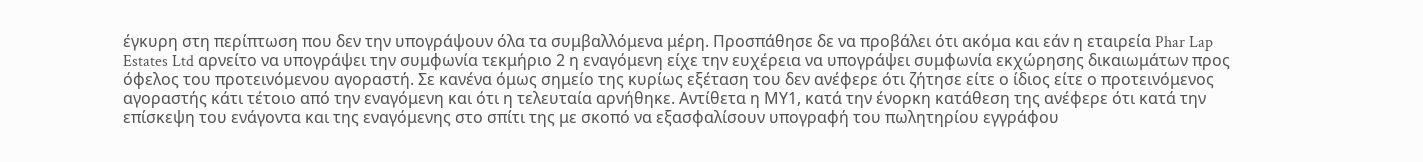έγκυρη στη περίπτωση που δεν την υπογράψουν όλα τα συμβαλλόμενα μέρη. Προσπάθησε δε να προβάλει ότι ακόμα και εάν η εταιρεία Phar Lap Estates Ltd αρνείτο να υπογράψει την συμφωνία τεκμήριο 2 η εναγόμενη είχε την ευχέρεια να υπογράψει συμφωνία εκχώρησης δικαιωμάτων προς όφελος του προτεινόμενου αγοραστή. Σε κανένα όμως σημείο της κυρίως εξέταση του δεν ανέφερε ότι ζήτησε είτε ο ίδιος είτε ο προτεινόμενος αγοραστής κάτι τέτοιο από την εναγόμενη και ότι η τελευταία αρνήθηκε. Αντίθετα η ΜΥ1, κατά την ένορκη κατάθεση της ανέφερε ότι κατά την επίσκεψη του ενάγοντα και της εναγόμενης στο σπίτι της με σκοπό να εξασφαλίσουν υπογραφή του πωλητηρίου εγγράφου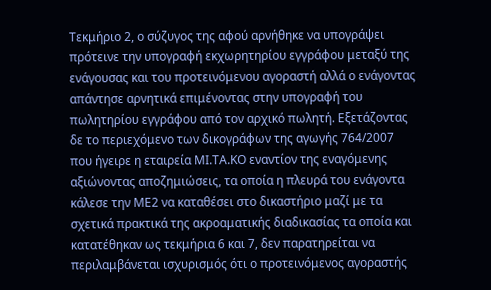Τεκμήριο 2, ο σύζυγος της αφού αρνήθηκε να υπογράψει πρότεινε την υπογραφή εκχωρητηρίου εγγράφου μεταξύ της ενάγουσας και του προτεινόμενου αγοραστή αλλά ο ενάγοντας απάντησε αρνητικά επιμένοντας στην υπογραφή του πωλητηρίου εγγράφου από τον αρχικό πωλητή. Εξετάζοντας δε το περιεχόμενο των δικογράφων της αγωγής 764/2007 που ήγειρε η εταιρεία ΜΙ.ΤΑ.ΚΟ εναντίον της εναγόμενης αξιώνοντας αποζημιώσεις, τα οποία η πλευρά του ενάγοντα κάλεσε την ΜΕ2 να καταθέσει στο δικαστήριο μαζί με τα σχετικά πρακτικά της ακροαματικής διαδικασίας τα οποία και κατατέθηκαν ως τεκμήρια 6 και 7, δεν παρατηρείται να περιλαμβάνεται ισχυρισμός ότι ο προτεινόμενος αγοραστής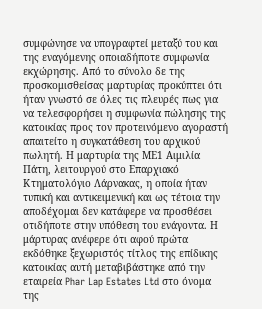συμφώνησε να υπογραφτεί μεταξύ του και της εναγόμενης οποιαδήποτε συμφωνία εκχώρησης. Από το σύνολο δε της προσκομισθείσας μαρτυρίας προκύπτει ότι ήταν γνωστό σε όλες τις πλευρές πως για να τελεσφορήσει η συμφωνία πώλησης της κατοικίας προς τον προτεινόμενο αγοραστή απαιτείτο η συγκατάθεση του αρχικού πωλητή. Η μαρτυρία της ΜΕ1 Αιμιλία Πάτη, λειτουργού στο Επαρχιακό Κτηματολόγιο Λάρνακας, η οποία ήταν τυπική και αντικειμενική και ως τέτοια την αποδέχομαι δεν κατάφερε να προσθέσει οτιδήποτε στην υπόθεση του ενάγοντα. Η μάρτυρας ανέφερε ότι αφού πρώτα εκδόθηκε ξεχωριστός τίτλος της επίδικης κατοικίας αυτή μεταβιβάστηκε από την εταιρεία Phar Lap Estates Ltd στο όνομα της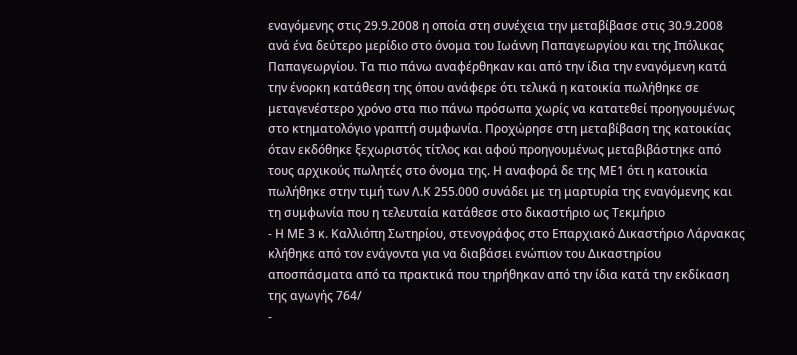εναγόμενης στις 29.9.2008 η οποία στη συνέχεια την μεταβίβασε στις 30.9.2008 ανά ένα δεύτερο μερίδιο στο όνομα του Ιωάννη Παπαγεωργίου και της Ιπόλικας Παπαγεωργίου. Τα πιο πάνω αναφέρθηκαν και από την ίδια την εναγόμενη κατά την ένορκη κατάθεση της όπου ανάφερε ότι τελικά η κατοικία πωλήθηκε σε μεταγενέστερο χρόνο στα πιο πάνω πρόσωπα χωρίς να κατατεθεί προηγουμένως στο κτηματολόγιο γραπτή συμφωνία. Προχώρησε στη μεταβίβαση της κατοικίας όταν εκδόθηκε ξεχωριστός τίτλος και αφού προηγουμένως μεταβιβάστηκε από τους αρχικούς πωλητές στο όνομα της. Η αναφορά δε της ΜΕ1 ότι η κατοικία πωλήθηκε στην τιμή των Λ.Κ 255.000 συνάδει με τη μαρτυρία της εναγόμενης και τη συμφωνία που η τελευταία κατάθεσε στο δικαστήριο ως Τεκμήριο
- Η ΜΕ 3 κ. Καλλιόπη Σωτηρίου, στενογράφος στο Επαρχιακό Δικαστήριο Λάρνακας κλήθηκε από τον ενάγοντα για να διαβάσει ενώπιον του Δικαστηρίου αποσπάσματα από τα πρακτικά που τηρήθηκαν από την ίδια κατά την εκδίκαση της αγωγής 764/
-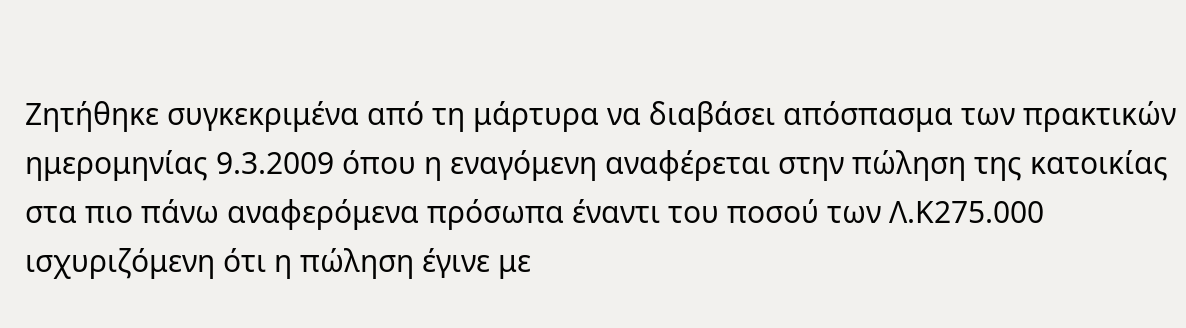Ζητήθηκε συγκεκριμένα από τη μάρτυρα να διαβάσει απόσπασμα των πρακτικών ημερομηνίας 9.3.2009 όπου η εναγόμενη αναφέρεται στην πώληση της κατοικίας στα πιο πάνω αναφερόμενα πρόσωπα έναντι του ποσού των Λ.Κ275.000 ισχυριζόμενη ότι η πώληση έγινε με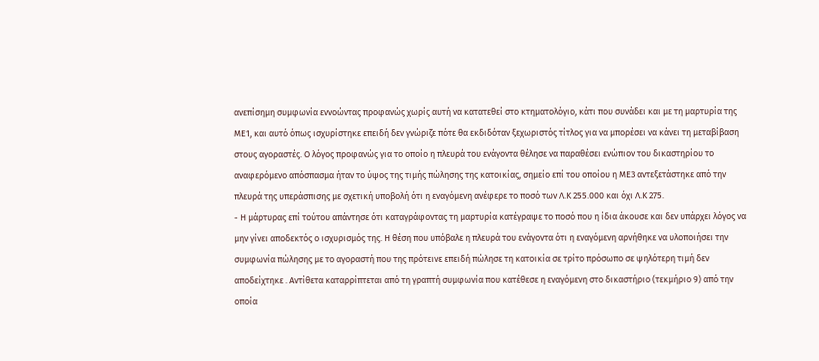ανεπίσημη συμφωνία εννοώντας προφανώς χωρίς αυτή να κατατεθεί στο κτηματολόγιο, κάτι που συνάδει και με τη μαρτυρία της ΜΕ1, και αυτό όπως ισχυρίστηκε επειδή δεν γνώριζε πότε θα εκδιδόταν ξεχωριστός τίτλος για να μπορέσει να κάνει τη μεταβίβαση στους αγοραστές. Ο λόγος προφανώς για το οποίο η πλευρά του ενάγοντα θέλησε να παραθέσει ενώπιον του δικαστηρίου το αναφερόμενο απόσπασμα ήταν το ύψος της τιμής πώλησης της κατοικίας, σημείο επί του οποίου η ΜΕ3 αντεξετάστηκε από την πλευρά της υπεράσπισης με σχετική υποβολή ότι η εναγόμενη ανέφερε το ποσό των Λ.Κ 255.000 και όχι Λ.Κ 275.
- Η μάρτυρας επί τούτου απάντησε ότι καταγράφοντας τη μαρτυρία κατέγραψε το ποσό που η ίδια άκουσε και δεν υπάρχει λόγος να μην γίνει αποδεκτός ο ισχυρισμός της. Η θέση που υπόβαλε η πλευρά του ενάγοντα ότι η εναγόμενη αρνήθηκε να υλοποιήσει την συμφωνία πώλησης με το αγοραστή που της πρότεινε επειδή πώλησε τη κατοικία σε τρίτο πρόσωπο σε ψηλότερη τιμή δεν αποδείχτηκε . Αντίθετα καταρρίπτεται από τη γραπτή συμφωνία που κατέθεσε η εναγόμενη στο δικαστήριο (τεκμήριο 9) από την οποία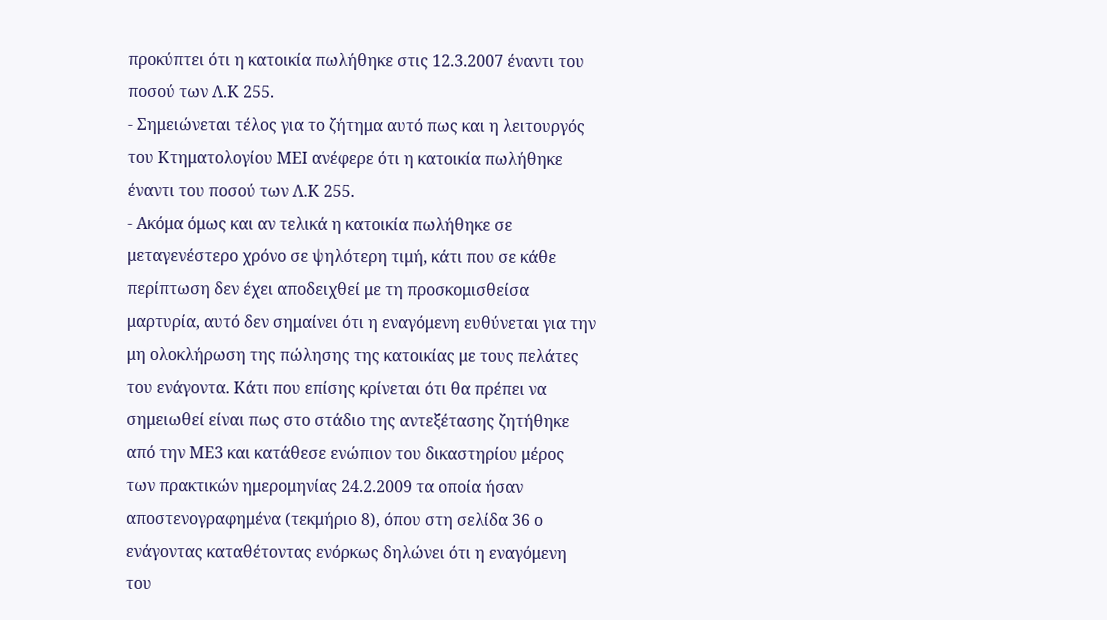προκύπτει ότι η κατοικία πωλήθηκε στις 12.3.2007 έναντι του ποσού των Λ.Κ 255.
- Σημειώνεται τέλος για το ζήτημα αυτό πως και η λειτουργός του Κτηματολογίου ΜΕΙ ανέφερε ότι η κατοικία πωλήθηκε έναντι του ποσού των Λ.Κ 255.
- Ακόμα όμως και αν τελικά η κατοικία πωλήθηκε σε μεταγενέστερο χρόνο σε ψηλότερη τιμή, κάτι που σε κάθε περίπτωση δεν έχει αποδειχθεί με τη προσκομισθείσα μαρτυρία, αυτό δεν σημαίνει ότι η εναγόμενη ευθύνεται για την μη ολοκλήρωση της πώλησης της κατοικίας με τους πελάτες του ενάγοντα. Κάτι που επίσης κρίνεται ότι θα πρέπει να σημειωθεί είναι πως στο στάδιο της αντεξέτασης ζητήθηκε από την ΜΕ3 και κατάθεσε ενώπιον του δικαστηρίου μέρος των πρακτικών ημερομηνίας 24.2.2009 τα οποία ήσαν αποστενογραφημένα (τεκμήριο 8), όπου στη σελίδα 36 ο ενάγοντας καταθέτοντας ενόρκως δηλώνει ότι η εναγόμενη του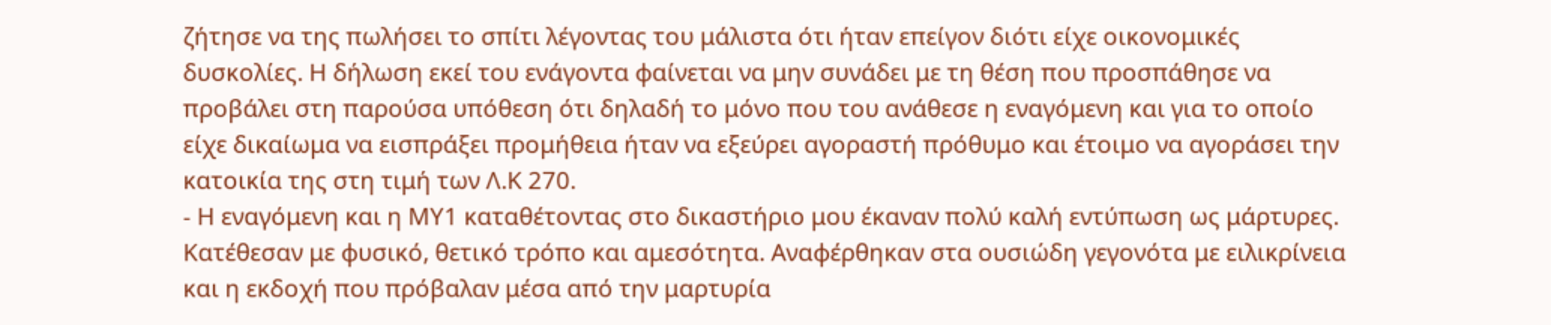ζήτησε να της πωλήσει το σπίτι λέγοντας του μάλιστα ότι ήταν επείγον διότι είχε οικονομικές δυσκολίες. Η δήλωση εκεί του ενάγοντα φαίνεται να μην συνάδει με τη θέση που προσπάθησε να προβάλει στη παρούσα υπόθεση ότι δηλαδή το μόνο που του ανάθεσε η εναγόμενη και για το οποίο είχε δικαίωμα να εισπράξει προμήθεια ήταν να εξεύρει αγοραστή πρόθυμο και έτοιμο να αγοράσει την κατοικία της στη τιμή των Λ.Κ 270.
- Η εναγόμενη και η ΜΥ1 καταθέτοντας στο δικαστήριο μου έκαναν πολύ καλή εντύπωση ως μάρτυρες. Κατέθεσαν με φυσικό, θετικό τρόπο και αμεσότητα. Αναφέρθηκαν στα ουσιώδη γεγονότα με ειλικρίνεια και η εκδοχή που πρόβαλαν μέσα από την μαρτυρία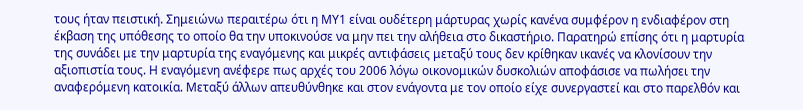τους ήταν πειστική. Σημειώνω περαιτέρω ότι η ΜΥ1 είναι ουδέτερη μάρτυρας χωρίς κανένα συμφέρον η ενδιαφέρον στη έκβαση της υπόθεσης το οποίο θα την υποκινούσε να μην πει την αλήθεια στο δικαστήριο. Παρατηρώ επίσης ότι η μαρτυρία της συνάδει με την μαρτυρία της εναγόμενης και μικρές αντιφάσεις μεταξύ τους δεν κρίθηκαν ικανές να κλονίσουν την αξιοπιστία τους. Η εναγόμενη ανέφερε πως αρχές του 2006 λόγω οικονομικών δυσκολιών αποφάσισε να πωλήσει την αναφερόμενη κατοικία. Μεταξύ άλλων απευθύνθηκε και στον ενάγοντα με τον οποίο είχε συνεργαστεί και στο παρελθόν και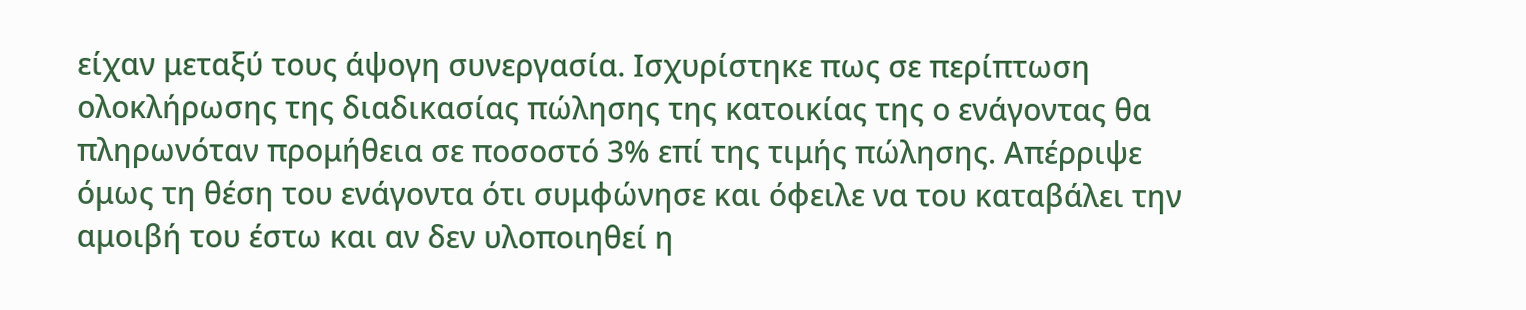είχαν μεταξύ τους άψογη συνεργασία. Ισχυρίστηκε πως σε περίπτωση ολοκλήρωσης της διαδικασίας πώλησης της κατοικίας της ο ενάγοντας θα πληρωνόταν προμήθεια σε ποσοστό 3% επί της τιμής πώλησης. Απέρριψε όμως τη θέση του ενάγοντα ότι συμφώνησε και όφειλε να του καταβάλει την αμοιβή του έστω και αν δεν υλοποιηθεί η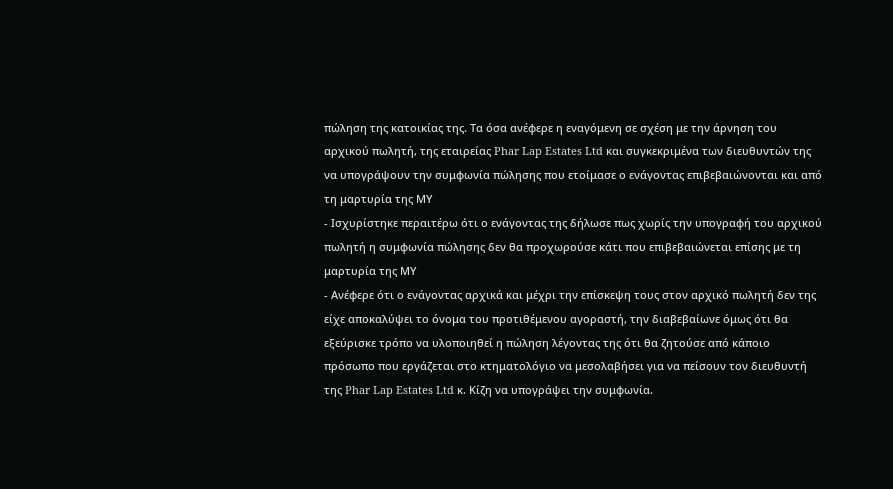πώληση της κατοικίας της. Τα όσα ανέφερε η εναγόμενη σε σχέση με την άρνηση του αρχικού πωλητή, της εταιρείας Phar Lap Estates Ltd και συγκεκριμένα των διευθυντών της να υπογράψουν την συμφωνία πώλησης που ετοίμασε ο ενάγοντας επιβεβαιώνονται και από τη μαρτυρία της ΜΥ
- Ισχυρίστηκε περαιτέρω ότι ο ενάγοντας της δήλωσε πως χωρίς την υπογραφή του αρχικού πωλητή η συμφωνία πώλησης δεν θα προχωρούσε κάτι που επιβεβαιώνεται επίσης με τη μαρτυρία της ΜΥ
- Ανέφερε ότι ο ενάγοντας αρχικά και μέχρι την επίσκεψη τους στον αρχικό πωλητή δεν της είχε αποκαλύψει το όνομα του προτιθέμενου αγοραστή, την διαβεβαίωνε όμως ότι θα εξεύρισκε τρόπο να υλοποιηθεί η πώληση λέγοντας της ότι θα ζητούσε από κάποιο πρόσωπο που εργάζεται στο κτηματολόγιο να μεσολαβήσει για να πείσουν τον διευθυντή της Phar Lap Estates Ltd κ. Κίζη να υπογράψει την συμφωνία.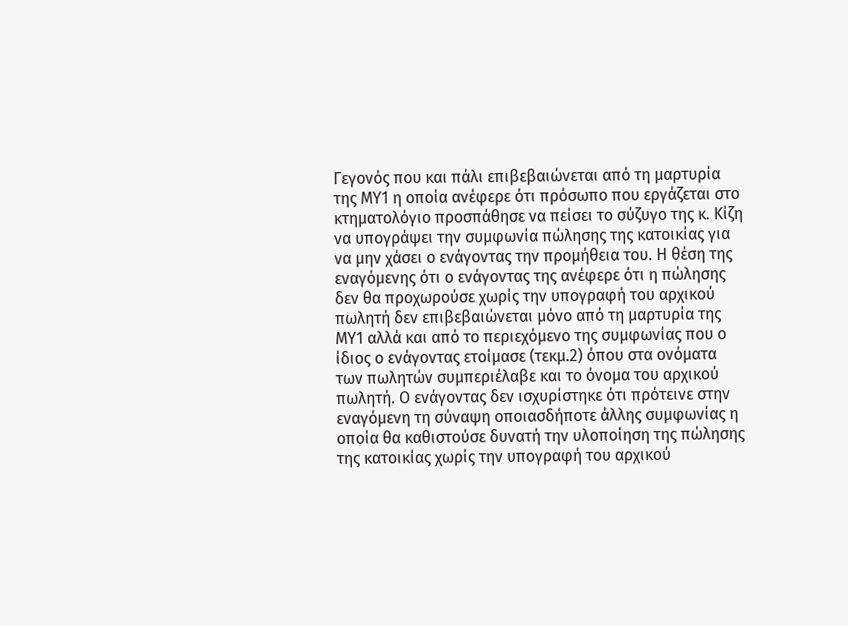Γεγονός που και πάλι επιβεβαιώνεται από τη μαρτυρία της ΜΥ1 η οποία ανέφερε ότι πρόσωπο που εργάζεται στο κτηματολόγιο προσπάθησε να πείσει το σύζυγο της κ. Κίζη να υπογράψει την συμφωνία πώλησης της κατοικίας για να μην χάσει ο ενάγοντας την προμήθεια του. Η θέση της εναγόμενης ότι ο ενάγοντας της ανέφερε ότι η πώλησης δεν θα προχωρούσε χωρίς την υπογραφή του αρχικού πωλητή δεν επιβεβαιώνεται μόνο από τη μαρτυρία της ΜΥ1 αλλά και από το περιεχόμενο της συμφωνίας που ο ίδιος ο ενάγοντας ετοίμασε (τεκμ.2) όπου στα ονόματα των πωλητών συμπεριέλαβε και το όνομα του αρχικού πωλητή. Ο ενάγοντας δεν ισχυρίστηκε ότι πρότεινε στην εναγόμενη τη σύναψη οποιασδήποτε άλλης συμφωνίας η οποία θα καθιστούσε δυνατή την υλοποίηση της πώλησης της κατοικίας χωρίς την υπογραφή του αρχικού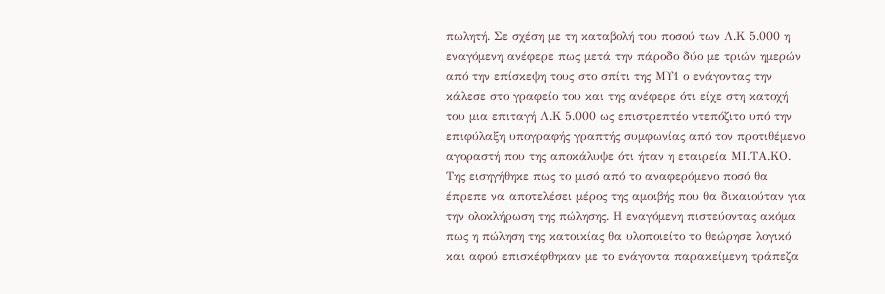πωλητή. Σε σχέση με τη καταβολή του ποσού των Λ.Κ 5.000 η εναγόμενη ανέφερε πως μετά την πάροδο δύο με τριών ημερών από την επίσκεψη τους στο σπίτι της ΜΥ1 ο ενάγοντας την κάλεσε στο γραφείο του και της ανέφερε ότι είχε στη κατοχή του μια επιταγή Λ.Κ 5.000 ως επιστρεπτέο ντεπόζιτο υπό την επιφύλαξη υπογραφής γραπτής συμφωνίας από τον προτιθέμενο αγοραστή που της αποκάλυψε ότι ήταν η εταιρεία ΜΙ.ΤΑ.ΚΟ. Της εισηγήθηκε πως το μισό από το αναφερόμενο ποσό θα έπρεπε να αποτελέσει μέρος της αμοιβής που θα δικαιούταν για την ολοκλήρωση της πώλησης. Η εναγόμενη πιστεύοντας ακόμα πως η πώληση της κατοικίας θα υλοποιείτο το θεώρησε λογικό και αφού επισκέφθηκαν με το ενάγοντα παρακείμενη τράπεζα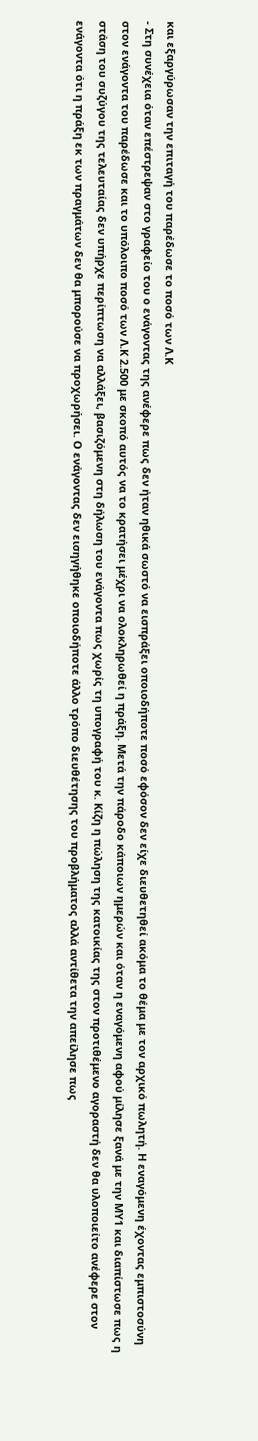και εξαργύρωσαν την επιταγή του παρέδωσε το ποσό των Λ.Κ
- Στη συνέχεια όταν επέστρεψαν στο γραφείο του ο ενάγοντας της ανέφερε πως δεν ήταν ηθικά σωστό να εισπράξει οποιοδήποτε ποσό εφόσον δεν είχε διευθετηθεί ακόμα το θέμα με τον αρχικό πωλητή. Η εναγόμενη έχοντας εμπιστοσύνη στον ενάγοντα του παρέδωσε και το υπόλοιπο ποσό των Λ.Κ 2.500 με σκοπό αυτός να το κρατήσει μέχρι να ολοκληρωθεί η πράξη. Μετά την πάροδο κάποιων ημερών και όταν η εναγόμενη αφού μίλησε ξανά με την ΜΥ1 και διαπίστωσε πως η στάση του συζύγου της τελευταίας δεν υπήρχε περίπτωση να αλλάξει, βασιζόμενη στη δήλωση του ενάγοντα πως χωρίς τη υπογραφή του κ. Κίζη η πώληση της κατοικίας της στον προτιθέμενο αγοραστή δεν θα υλοποιείτο ανέφερε στον ενάγοντα ότι η πράξη εκ των πραγμάτων δεν θα μπορούσε να προχωρήσει. Ο ενάγοντας δεν εισηγήθηκε οποιοδήποτε άλλο τρόπο διευθέτησης του προβλήματος αλλά αντίθετα την απείλησε πως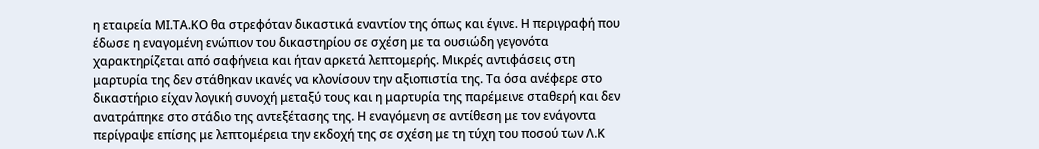η εταιρεία ΜΙ.ΤΑ.ΚΟ θα στρεφόταν δικαστικά εναντίον της όπως και έγινε. Η περιγραφή που έδωσε η εναγομένη ενώπιον του δικαστηρίου σε σχέση με τα ουσιώδη γεγονότα χαρακτηρίζεται από σαφήνεια και ήταν αρκετά λεπτομερής. Μικρές αντιφάσεις στη μαρτυρία της δεν στάθηκαν ικανές να κλονίσουν την αξιοπιστία της. Τα όσα ανέφερε στο δικαστήριο είχαν λογική συνοχή μεταξύ τους και η μαρτυρία της παρέμεινε σταθερή και δεν ανατράπηκε στο στάδιο της αντεξέτασης της. Η εναγόμενη σε αντίθεση με τον ενάγοντα περίγραψε επίσης με λεπτομέρεια την εκδοχή της σε σχέση με τη τύχη του ποσού των Λ.Κ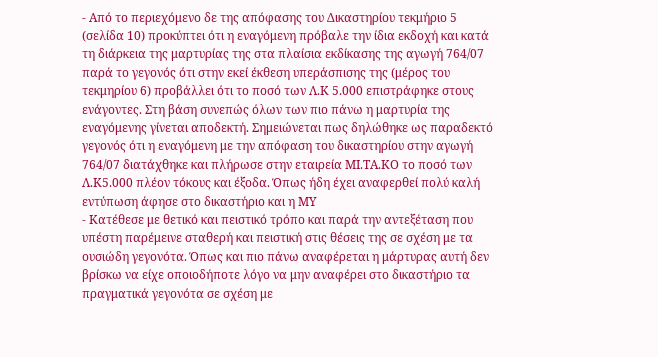- Από το περιεχόμενο δε της απόφασης του Δικαστηρίου τεκμήριο 5 (σελίδα 10) προκύπτει ότι η εναγόμενη πρόβαλε την ίδια εκδοχή και κατά τη διάρκεια της μαρτυρίας της στα πλαίσια εκδίκασης της αγωγή 764/07 παρά το γεγονός ότι στην εκεί έκθεση υπεράσπισης της (μέρος του τεκμηρίου 6) προβάλλει ότι το ποσό των Λ.Κ 5.000 επιστράφηκε στους ενάγοντες. Στη βάση συνεπώς όλων των πιο πάνω η μαρτυρία της εναγόμενης γίνεται αποδεκτή. Σημειώνεται πως δηλώθηκε ως παραδεκτό γεγονός ότι η εναγόμενη με την απόφαση του δικαστηρίου στην αγωγή 764/07 διατάχθηκε και πλήρωσε στην εταιρεία ΜΙ.ΤΑ.ΚΟ το ποσό των Λ.Κ5.000 πλέον τόκους και έξοδα. Όπως ήδη έχει αναφερθεί πολύ καλή εντύπωση άφησε στο δικαστήριο και η ΜΥ
- Κατέθεσε με θετικό και πειστικό τρόπο και παρά την αντεξέταση που υπέστη παρέμεινε σταθερή και πειστική στις θέσεις της σε σχέση με τα ουσιώδη γεγονότα. Όπως και πιο πάνω αναφέρεται η μάρτυρας αυτή δεν βρίσκω να είχε οποιοδήποτε λόγο να μην αναφέρει στο δικαστήριο τα πραγματικά γεγονότα σε σχέση με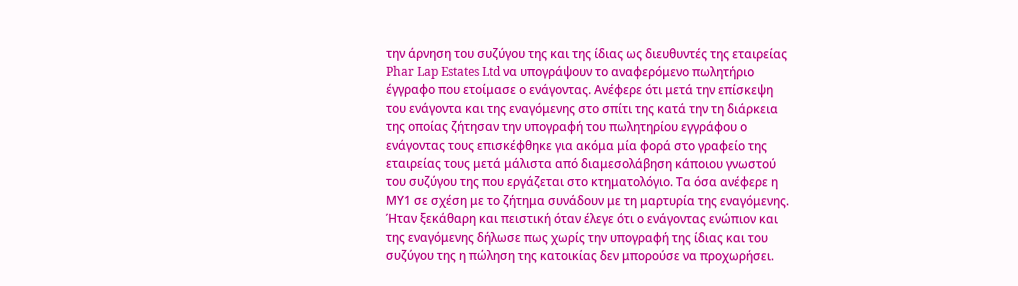την άρνηση του συζύγου της και της ίδιας ως διευθυντές της εταιρείας Phar Lap Estates Ltd να υπογράψουν το αναφερόμενο πωλητήριο έγγραφο που ετοίμασε ο ενάγοντας. Ανέφερε ότι μετά την επίσκεψη του ενάγοντα και της εναγόμενης στο σπίτι της κατά την τη διάρκεια της οποίας ζήτησαν την υπογραφή του πωλητηρίου εγγράφου ο ενάγοντας τους επισκέφθηκε για ακόμα μία φορά στο γραφείο της εταιρείας τους μετά μάλιστα από διαμεσολάβηση κάποιου γνωστού του συζύγου της που εργάζεται στο κτηματολόγιο. Τα όσα ανέφερε η ΜΥ1 σε σχέση με το ζήτημα συνάδουν με τη μαρτυρία της εναγόμενης. Ήταν ξεκάθαρη και πειστική όταν έλεγε ότι ο ενάγοντας ενώπιον και της εναγόμενης δήλωσε πως χωρίς την υπογραφή της ίδιας και του συζύγου της η πώληση της κατοικίας δεν μπορούσε να προχωρήσει.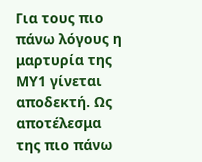Για τους πιο πάνω λόγους η μαρτυρία της ΜΥ1 γίνεται αποδεκτή. Ως αποτέλεσμα της πιο πάνω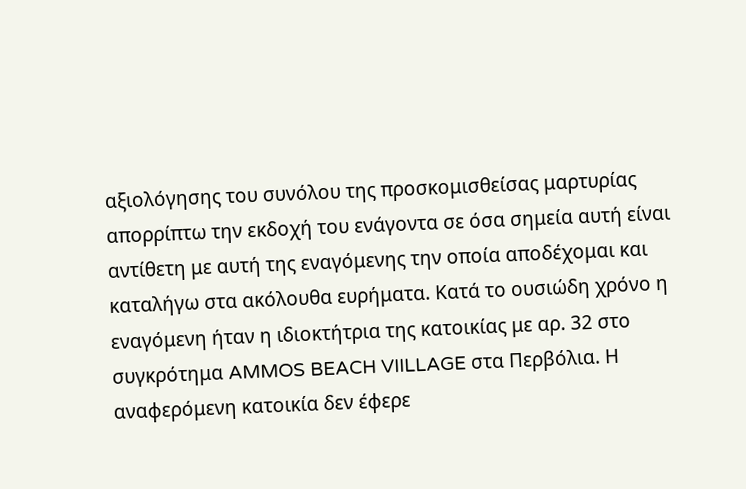αξιολόγησης του συνόλου της προσκομισθείσας μαρτυρίας απορρίπτω την εκδοχή του ενάγοντα σε όσα σημεία αυτή είναι αντίθετη με αυτή της εναγόμενης την οποία αποδέχομαι και καταλήγω στα ακόλουθα ευρήματα. Κατά το ουσιώδη χρόνο η εναγόμενη ήταν η ιδιοκτήτρια της κατοικίας με αρ. 32 στο συγκρότημα AMMOS BEACH VIILLAGE στα Περβόλια. Η αναφερόμενη κατοικία δεν έφερε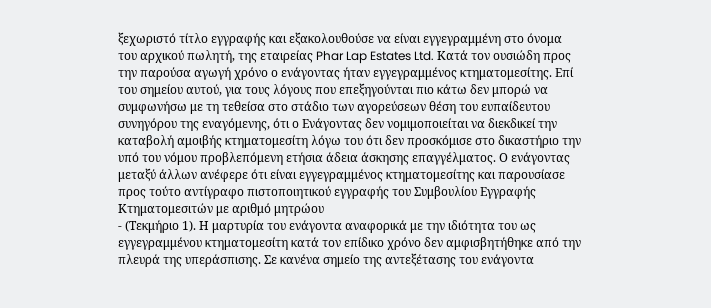ξεχωριστό τίτλο εγγραφής και εξακολουθούσε να είναι εγγεγραμμένη στο όνομα του αρχικού πωλητή, της εταιρείας Phar Lap Estates Ltd. Κατά τον ουσιώδη προς την παρούσα αγωγή χρόνο ο ενάγοντας ήταν εγγεγραμμένος κτηματομεσίτης. Επί του σημείου αυτού, για τους λόγους που επεξηγούνται πιο κάτω δεν μπορώ να συμφωνήσω με τη τεθείσα στο στάδιο των αγορεύσεων θέση του ευπαίδευτου συνηγόρου της εναγόμενης, ότι ο Ενάγοντας δεν νομιμοποιείται να διεκδικεί την καταβολή αμοιβής κτηματομεσίτη λόγω του ότι δεν προσκόμισε στο δικαστήριο την υπό του νόμου προβλεπόμενη ετήσια άδεια άσκησης επαγγέλματος. Ο ενάγοντας μεταξύ άλλων ανέφερε ότι είναι εγγεγραμμένος κτηματομεσίτης και παρουσίασε προς τούτο αντίγραφο πιστοποιητικού εγγραφής του Συμβουλίου Εγγραφής Κτηματομεσιτών με αριθμό μητρώου
- (Τεκμήριο 1). Η μαρτυρία του ενάγοντα αναφορικά με την ιδιότητα του ως εγγεγραμμένου κτηματομεσίτη κατά τον επίδικο χρόνο δεν αμφισβητήθηκε από την πλευρά της υπεράσπισης. Σε κανένα σημείο της αντεξέτασης του ενάγοντα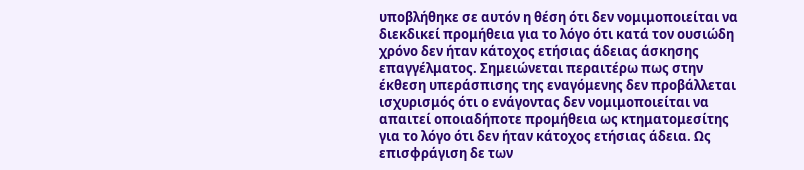υποβλήθηκε σε αυτόν η θέση ότι δεν νομιμοποιείται να διεκδικεί προμήθεια για το λόγο ότι κατά τον ουσιώδη χρόνο δεν ήταν κάτοχος ετήσιας άδειας άσκησης επαγγέλματος. Σημειώνεται περαιτέρω πως στην έκθεση υπεράσπισης της εναγόμενης δεν προβάλλεται ισχυρισμός ότι ο ενάγοντας δεν νομιμοποιείται να απαιτεί οποιαδήποτε προμήθεια ως κτηματομεσίτης για το λόγο ότι δεν ήταν κάτοχος ετήσιας άδεια. Ως επισφράγιση δε των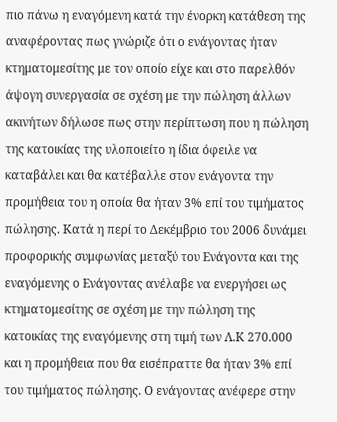πιο πάνω η εναγόμενη κατά την ένορκη κατάθεση της αναφέροντας πως γνώριζε ότι ο ενάγοντας ήταν κτηματομεσίτης με τον οποίο είχε και στο παρελθόν άψογη συνεργασία σε σχέση με την πώληση άλλων ακινήτων δήλωσε πως στην περίπτωση που η πώληση της κατοικίας της υλοποιείτο η ίδια όφειλε να καταβάλει και θα κατέβαλλε στον ενάγοντα την προμήθεια του η οποία θα ήταν 3% επί του τιμήματος πώλησης. Κατά η περί το Δεκέμβριο του 2006 δυνάμει προφορικής συμφωνίας μεταξύ του Ενάγοντα και της εναγόμενης ο Ενάγοντας ανέλαβε να ενεργήσει ως κτηματομεσίτης σε σχέση με την πώληση της κατοικίας της εναγόμενης στη τιμή των Λ.Κ 270.000 και η προμήθεια που θα εισέπραττε θα ήταν 3% επί του τιμήματος πώλησης. Ο ενάγοντας ανέφερε στην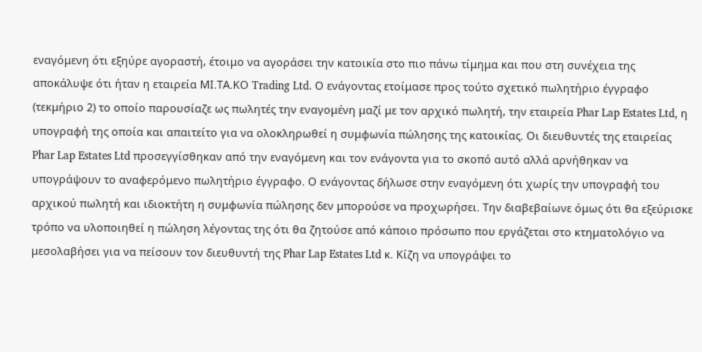εναγόμενη ότι εξηύρε αγοραστή, έτοιμο να αγοράσει την κατοικία στο πιο πάνω τίμημα και που στη συνέχεια της αποκάλυψε ότι ήταν η εταιρεία ΜΙ.ΤΑ.ΚΟ Trading Ltd. Ο ενάγοντας ετοίμασε προς τούτο σχετικό πωλητήριο έγγραφο (τεκμήριο 2) το οποίο παρουσίαζε ως πωλητές την εναγομένη μαζί με τον αρχικό πωλητή, την εταιρεία Phar Lap Estates Ltd, η υπογραφή της οποία και απαιτείτο για να ολοκληρωθεί η συμφωνία πώλησης της κατοικίας. Οι διευθυντές της εταιρείας Phar Lap Estates Ltd προσεγγίσθηκαν από την εναγόμενη και τον ενάγοντα για το σκοπό αυτό αλλά αρνήθηκαν να υπογράψουν το αναφερόμενο πωλητήριο έγγραφο. Ο ενάγοντας δήλωσε στην εναγόμενη ότι χωρίς την υπογραφή του αρχικού πωλητή και ιδιοκτήτη η συμφωνία πώλησης δεν μπορούσε να προχωρήσει. Την διαβεβαίωνε όμως ότι θα εξεύρισκε τρόπο να υλοποιηθεί η πώληση λέγοντας της ότι θα ζητούσε από κάποιο πρόσωπο που εργάζεται στο κτηματολόγιο να μεσολαβήσει για να πείσουν τον διευθυντή της Phar Lap Estates Ltd κ. Κίζη να υπογράψει το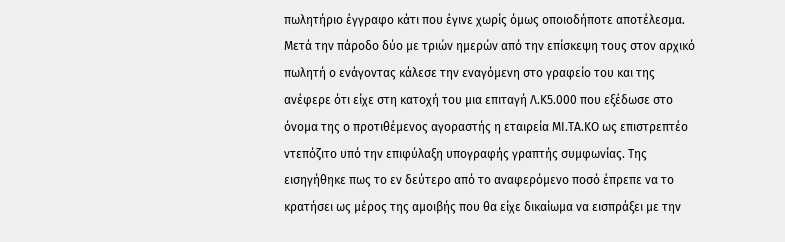πωλητήριο έγγραφο κάτι που έγινε χωρίς όμως οποιοδήποτε αποτέλεσμα. Μετά την πάροδο δύο με τριών ημερών από την επίσκεψη τους στον αρχικό πωλητή ο ενάγοντας κάλεσε την εναγόμενη στο γραφείο του και της ανέφερε ότι είχε στη κατοχή του μια επιταγή Λ.Κ5.000 που εξέδωσε στο όνομα της ο προτιθέμενος αγοραστής η εταιρεία ΜΙ.ΤΑ.ΚΟ ως επιστρεπτέο ντεπόζιτο υπό την επιφύλαξη υπογραφής γραπτής συμφωνίας. Της εισηγήθηκε πως το εν δεύτερο από το αναφερόμενο ποσό έπρεπε να το κρατήσει ως μέρος της αμοιβής που θα είχε δικαίωμα να εισπράξει με την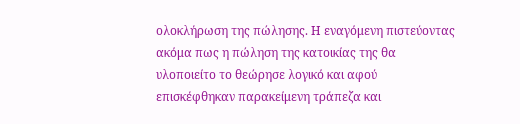ολοκλήρωση της πώλησης. Η εναγόμενη πιστεύοντας ακόμα πως η πώληση της κατοικίας της θα υλοποιείτο το θεώρησε λογικό και αφού επισκέφθηκαν παρακείμενη τράπεζα και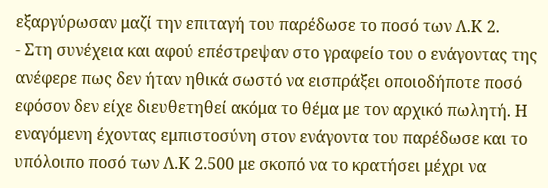εξαργύρωσαν μαζί την επιταγή του παρέδωσε το ποσό των Λ.Κ 2.
- Στη συνέχεια και αφού επέστρεψαν στο γραφείο του ο ενάγοντας της ανέφερε πως δεν ήταν ηθικά σωστό να εισπράξει οποιοδήποτε ποσό εφόσον δεν είχε διευθετηθεί ακόμα το θέμα με τον αρχικό πωλητή. Η εναγόμενη έχοντας εμπιστοσύνη στον ενάγοντα του παρέδωσε και το υπόλοιπο ποσό των Λ.Κ 2.500 με σκοπό να το κρατήσει μέχρι να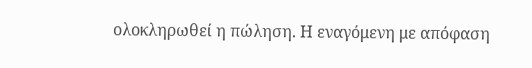ολοκληρωθεί η πώληση. Η εναγόμενη με απόφαση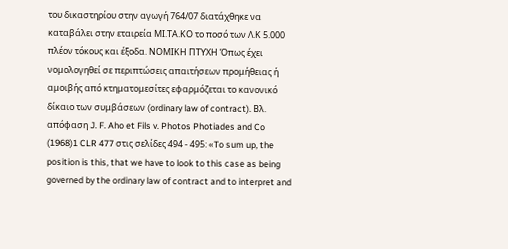του δικαστηρίου στην αγωγή 764/07 διατάχθηκε να καταβάλει στην εταιρεία ΜΙ.ΤΑ.ΚΟ το ποσό των Λ.Κ 5.000 πλέον τόκους και έξοδα. ΝΟΜΙΚΗ ΠΤΥΧΗ Όπως έχει νομολογηθεί σε περιπτώσεις απαιτήσεων προμήθειας ή αμοιβής από κτηματομεσίτες εφαρμόζεται το κανονικό δίκαιο των συμβάσεων (ordinary law of contract). Βλ. απόφαση J. F. Aho et Fils v. Photos Photiades and Co
(1968)1 CLR 477 στις σελίδες 494 - 495: «To sum up, the position is this, that we have to look to this case as being governed by the ordinary law of contract and to interpret and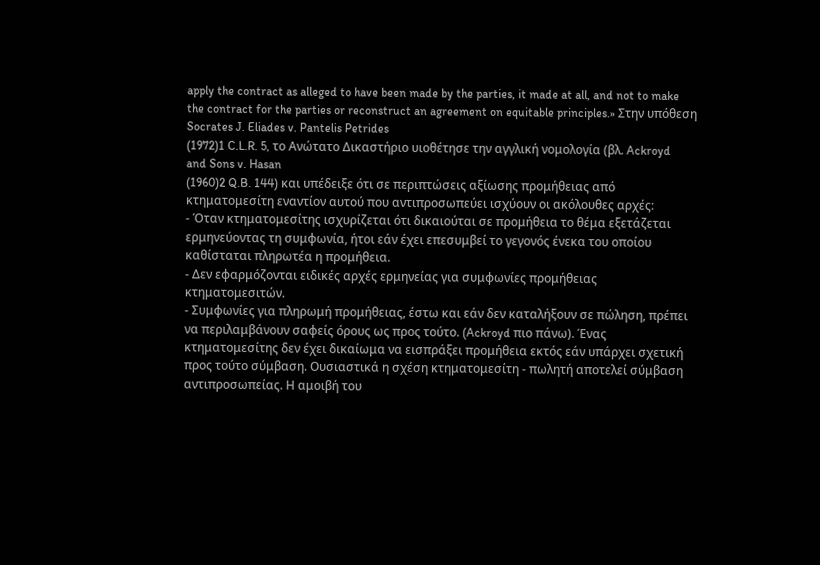apply the contract as alleged to have been made by the parties, it made at all, and not to make the contract for the parties or reconstruct an agreement on equitable principles.» Στην υπόθεση Socrates J. Eliades v. Pantelis Petrides
(1972)1 C.L.R. 5, το Ανώτατο Δικαστήριο υιοθέτησε την αγγλική νομολογία (βλ. Ackroyd and Sons v. Hasan
(1960)2 Q.B. 144) και υπέδειξε ότι σε περιπτώσεις αξίωσης προμήθειας από κτηματομεσίτη εναντίον αυτού που αντιπροσωπεύει ισχύουν οι ακόλουθες αρχές:
- Όταν κτηματομεσίτης ισχυρίζεται ότι δικαιούται σε προμήθεια το θέμα εξετάζεται ερμηνεύοντας τη συμφωνία, ήτοι εάν έχει επεσυμβεί το γεγονός ένεκα του οποίου καθίσταται πληρωτέα η προμήθεια.
- Δεν εφαρμόζονται ειδικές αρχές ερμηνείας για συμφωνίες προμήθειας κτηματομεσιτών.
- Συμφωνίες για πληρωμή προμήθειας, έστω και εάν δεν καταλήξουν σε πώληση, πρέπει να περιλαμβάνουν σαφείς όρους ως προς τούτο. (Ackroyd πιο πάνω). Ένας κτηματομεσίτης δεν έχει δικαίωμα να εισπράξει προμήθεια εκτός εάν υπάρχει σχετική προς τούτο σύμβαση. Ουσιαστικά η σχέση κτηματομεσίτη - πωλητή αποτελεί σύμβαση αντιπροσωπείας. Η αμοιβή του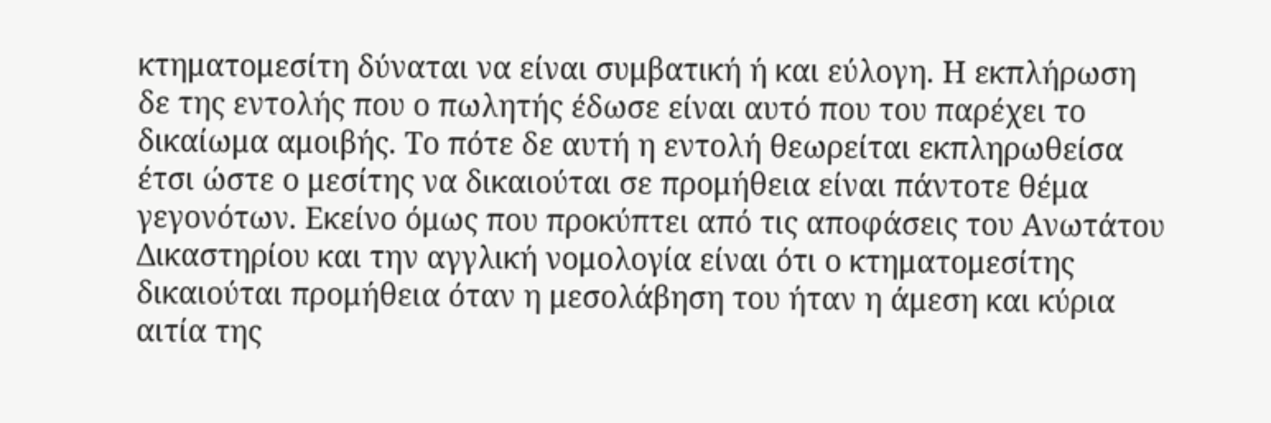κτηματομεσίτη δύναται να είναι συμβατική ή και εύλογη. Η εκπλήρωση δε της εντολής που ο πωλητής έδωσε είναι αυτό που του παρέχει το δικαίωμα αμοιβής. Το πότε δε αυτή η εντολή θεωρείται εκπληρωθείσα έτσι ώστε ο μεσίτης να δικαιούται σε προμήθεια είναι πάντοτε θέμα γεγονότων. Εκείνο όμως που προκύπτει από τις αποφάσεις του Ανωτάτου Δικαστηρίου και την αγγλική νομολογία είναι ότι ο κτηματομεσίτης δικαιούται προμήθεια όταν η μεσολάβηση του ήταν η άμεση και κύρια αιτία της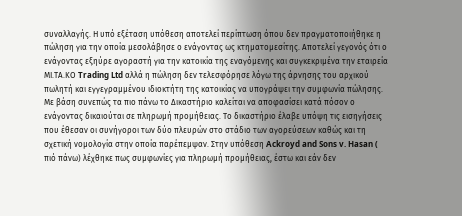συναλλαγής. Η υπό εξέταση υπόθεση αποτελεί περίπτωση όπου δεν πραγματοποιήθηκε η πώληση για την οποία μεσολάβησε ο ενάγοντας ως κτηματομεσίτης. Αποτελεί γεγονός ότι ο ενάγοντας εξηύρε αγοραστή για την κατοικία της εναγόμενης και συγκεκριμένα την εταιρεία ΜΙ.ΤΑ.ΚΟ Trading Ltd αλλά η πώληση δεν τελεσφόρησε λόγω της άρνησης του αρχικού πωλητή και εγγεγραμμένου ιδιοκτήτη της κατοικίας να υπογράψει την συμφωνία πώλησης. Με βάση συνεπώς τα πιο πάνω το Δικαστήριο καλείται να αποφασίσει κατά πόσον ο ενάγοντας δικαιούται σε πληρωμή προμήθειας. Το δικαστήριο έλαβε υπόψη τις εισηγήσεις που έθεσαν οι συνήγοροι των δύο πλευρών στο στάδιο των αγορεύσεων καθώς και τη σχετική νομολογία στην οποία παρέπεμψαν. Στην υπόθεση Ackroyd and Sons v. Hasan ( πιό πάνω) λέχθηκε πως συμφωνίες για πληρωμή προμήθειας, έστω και εάν δεν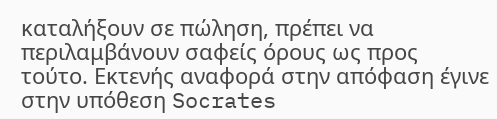καταλήξουν σε πώληση, πρέπει να περιλαμβάνουν σαφείς όρους ως προς τούτο. Εκτενής αναφορά στην απόφαση έγινε στην υπόθεση Socrates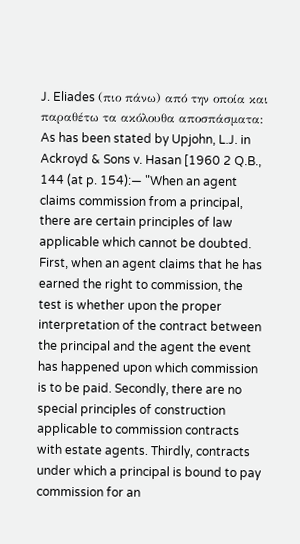J. Eliades (πιο πάνω) από την οποία και παραθέτω τα ακόλουθα αποσπάσματα: As has been stated by Upjohn, L.J. in Ackroyd & Sons v. Hasan [1960 2 Q.B., 144 (at p. 154):— "When an agent claims commission from a principal, there are certain principles of law applicable which cannot be doubted. First, when an agent claims that he has earned the right to commission, the test is whether upon the proper interpretation of the contract between the principal and the agent the event has happened upon which commission is to be paid. Secondly, there are no special principles of construction applicable to commission contracts with estate agents. Thirdly, contracts under which a principal is bound to pay commission for an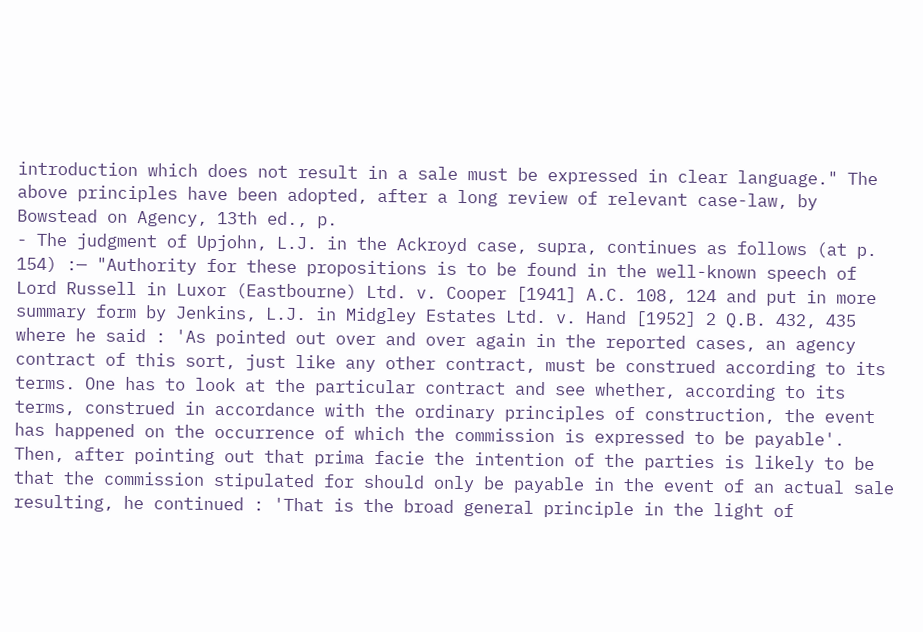introduction which does not result in a sale must be expressed in clear language." The above principles have been adopted, after a long review of relevant case-law, by Bowstead on Agency, 13th ed., p.
- The judgment of Upjohn, L.J. in the Ackroyd case, supra, continues as follows (at p. 154) :— "Authority for these propositions is to be found in the well-known speech of Lord Russell in Luxor (Eastbourne) Ltd. v. Cooper [1941] A.C. 108, 124 and put in more summary form by Jenkins, L.J. in Midgley Estates Ltd. v. Hand [1952] 2 Q.B. 432, 435 where he said : 'As pointed out over and over again in the reported cases, an agency contract of this sort, just like any other contract, must be construed according to its terms. One has to look at the particular contract and see whether, according to its terms, construed in accordance with the ordinary principles of construction, the event has happened on the occurrence of which the commission is expressed to be payable'. Then, after pointing out that prima facie the intention of the parties is likely to be that the commission stipulated for should only be payable in the event of an actual sale resulting, he continued : 'That is the broad general principle in the light of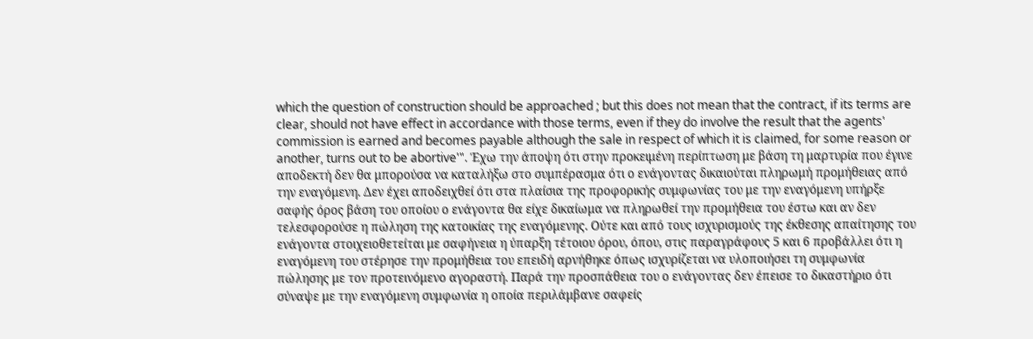which the question of construction should be approached ; but this does not mean that the contract, if its terms are clear, should not have effect in accordance with those terms, even if they do involve the result that the agents' commission is earned and becomes payable although the sale in respect of which it is claimed, for some reason or another, turns out to be abortive'". Έχω την άποψη ότι στην προκειμένη περίπτωση με βάση τη μαρτυρία που έγινε αποδεκτή δεν θα μπορούσα να καταλήξω στο συμπέρασμα ότι ο ενάγοντας δικαιούται πληρωμή προμήθειας από την εναγόμενη. Δεν έχει αποδειχθεί ότι στα πλαίσια της προφορικής συμφωνίας του με την εναγόμενη υπήρξε σαφής όρος βάση του οποίου ο ενάγοντα θα είχε δικαίωμα να πληρωθεί την προμήθεια του έστω και αν δεν τελεσφορούσε η πώληση της κατοικίας της εναγόμενης. Ούτε και από τους ισχυρισμούς της έκθεσης απαίτησης του ενάγοντα στοιχειοθετείται με σαφήνεια η ύπαρξη τέτοιου όρου, όπου, στις παραγράφους 5 και 6 προβάλλει ότι η εναγόμενη του στέρησε την προμήθεια του επειδή αρνήθηκε όπως ισχυρίζεται να υλοποιήσει τη συμφωνία πώλησης με τον προτεινόμενο αγοραστή. Παρά την προσπάθεια του ο ενάγοντας δεν έπεισε το δικαστήριο ότι σύναψε με την εναγόμενη συμφωνία η οποία περιλάμβανε σαφείς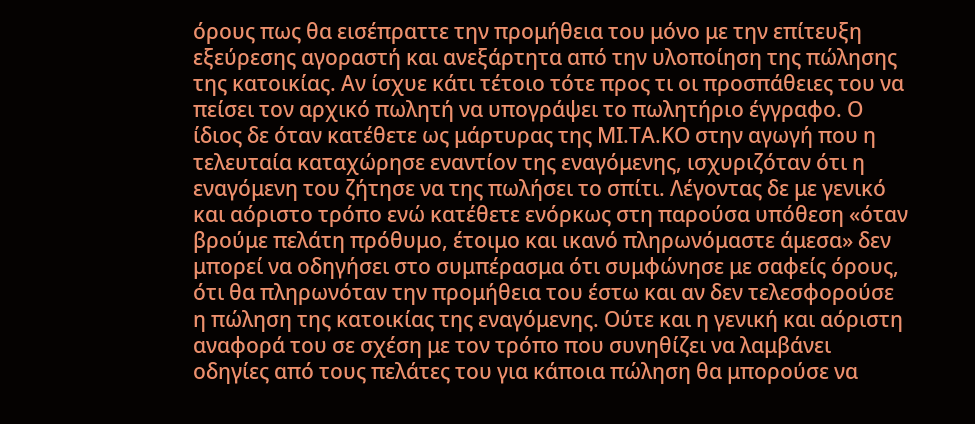όρους πως θα εισέπραττε την προμήθεια του μόνο με την επίτευξη εξεύρεσης αγοραστή και ανεξάρτητα από την υλοποίηση της πώλησης της κατοικίας. Αν ίσχυε κάτι τέτοιο τότε προς τι οι προσπάθειες του να πείσει τον αρχικό πωλητή να υπογράψει το πωλητήριο έγγραφο. Ο ίδιος δε όταν κατέθετε ως μάρτυρας της ΜΙ.ΤΑ.ΚΟ στην αγωγή που η τελευταία καταχώρησε εναντίον της εναγόμενης, ισχυριζόταν ότι η εναγόμενη του ζήτησε να της πωλήσει το σπίτι. Λέγοντας δε με γενικό και αόριστο τρόπο ενώ κατέθετε ενόρκως στη παρούσα υπόθεση «όταν βρούμε πελάτη πρόθυμο, έτοιμο και ικανό πληρωνόμαστε άμεσα» δεν μπορεί να οδηγήσει στο συμπέρασμα ότι συμφώνησε με σαφείς όρους, ότι θα πληρωνόταν την προμήθεια του έστω και αν δεν τελεσφορούσε η πώληση της κατοικίας της εναγόμενης. Ούτε και η γενική και αόριστη αναφορά του σε σχέση με τον τρόπο που συνηθίζει να λαμβάνει οδηγίες από τους πελάτες του για κάποια πώληση θα μπορούσε να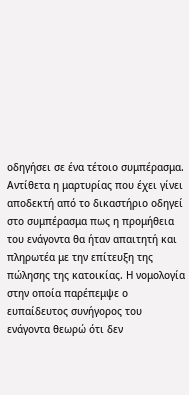οδηγήσει σε ένα τέτοιο συμπέρασμα. Αντίθετα η μαρτυρίας που έχει γίνει αποδεκτή από το δικαστήριο οδηγεί στο συμπέρασμα πως η προμήθεια του ενάγοντα θα ήταν απαιτητή και πληρωτέα με την επίτευξη της πώλησης της κατοικίας. Η νομολογία στην οποία παρέπεμψε ο ευπαίδευτος συνήγορος του ενάγοντα θεωρώ ότι δεν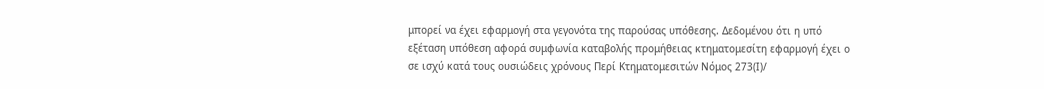μπορεί να έχει εφαρμογή στα γεγονότα της παρούσας υπόθεσης. Δεδομένου ότι η υπό εξέταση υπόθεση αφορά συμφωνία καταβολής προμήθειας κτηματομεσίτη εφαρμογή έχει ο σε ισχύ κατά τους ουσιώδεις χρόνους Περί Κτηματομεσιτών Νόμος 273(Ι)/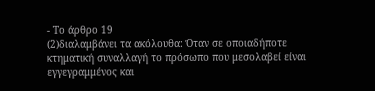- Το άρθρο 19
(2)διαλαμβάνει τα ακόλουθα: Όταν σε οποιαδήποτε κτηματική συναλλαγή το πρόσωπο που μεσολαβεί είναι εγγεγραμμένος και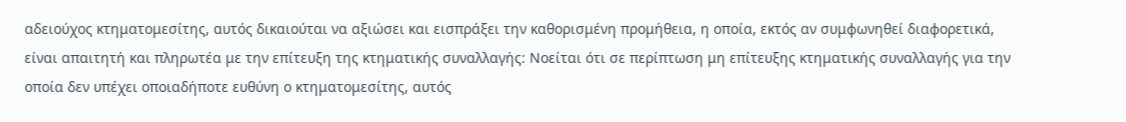αδειούχος κτηματομεσίτης, αυτός δικαιούται να αξιώσει και εισπράξει την καθορισμένη προμήθεια, η οποία, εκτός αν συμφωνηθεί διαφορετικά, είναι απαιτητή και πληρωτέα με την επίτευξη της κτηματικής συναλλαγής: Νοείται ότι σε περίπτωση μη επίτευξης κτηματικής συναλλαγής για την οποία δεν υπέχει οποιαδήποτε ευθύνη ο κτηματομεσίτης, αυτός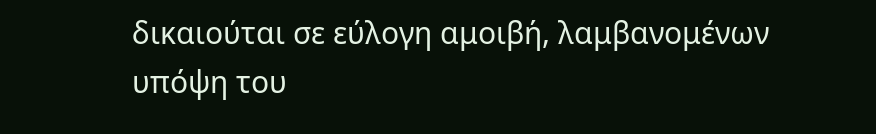δικαιούται σε εύλογη αμοιβή, λαμβανομένων υπόψη του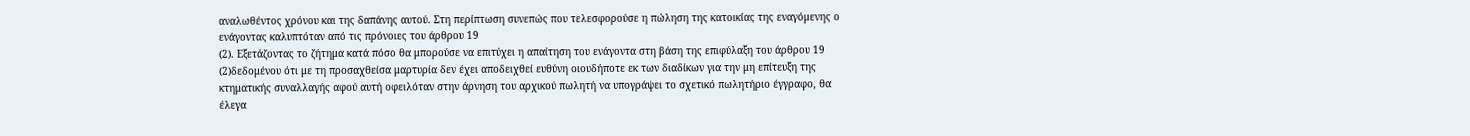αναλωθέντος χρόνου και της δαπάνης αυτού. Στη περίπτωση συνεπώς που τελεσφορούσε η πώληση της κατοικίας της εναγόμενης ο ενάγοντας καλυπτόταν από τις πρόνοιες του άρθρου 19
(2). Εξετάζοντας το ζήτημα κατά πόσο θα μπορούσε να επιτύχει η απαίτηση του ενάγοντα στη βάση της επιφύλαξη του άρθρου 19
(2)δεδομένου ότι με τη προσαχθείσα μαρτυρία δεν έχει αποδειχθεί ευθύνη οιουδήποτε εκ των διαδίκων για την μη επίτευξη της κτηματικής συναλλαγής αφού αυτή οφειλόταν στην άρνηση του αρχικού πωλητή να υπογράψει το σχετικό πωλητήριο έγγραφο, θα έλεγα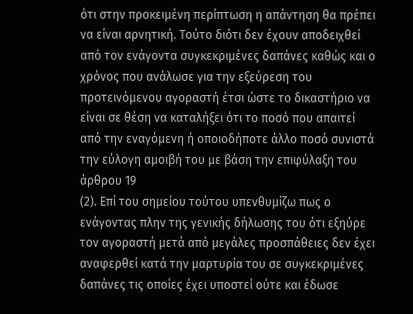ότι στην προκειμένη περίπτωση η απάντηση θα πρέπει να είναι αρνητική. Τούτο διότι δεν έχουν αποδειχθεί από τον ενάγοντα συγκεκριμένες δαπάνες καθώς και ο χρόνος που ανάλωσε για την εξεύρεση του προτεινόμενου αγοραστή έτσι ώστε το δικαστήριο να είναι σε θέση να καταλήξει ότι το ποσό που απαιτεί από την εναγόμενη ή οποιοδήποτε άλλο ποσό συνιστά την εύλογη αμοιβή του με βάση την επιφύλαξη του άρθρου 19
(2). Επί του σημείου τούτου υπενθυμίζω πως ο ενάγοντας πλην της γενικής δήλωσης του ότι εξηύρε τον αγοραστή μετά από μεγάλες προσπάθειες δεν έχει αναφερθεί κατά την μαρτυρία του σε συγκεκριμένες δαπάνες τις οποίες έχει υποστεί ούτε και έδωσε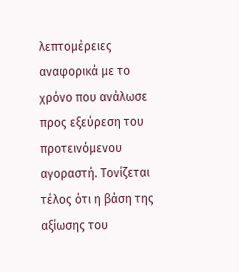λεπτομέρειες αναφορικά με το χρόνο που ανάλωσε προς εξεύρεση του προτεινόμενου αγοραστή. Τονίζεται τέλος ότι η βάση της αξίωσης του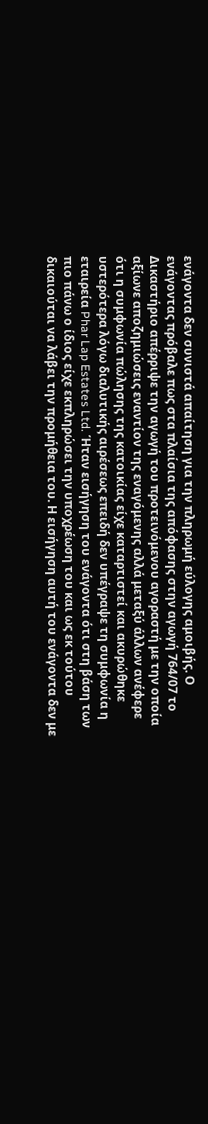ενάγοντα δεν συνιστά απαίτηση για την πληρωμή εύλογης αμοιβής. Ο ενάγοντας πρόβαλε πως στα πλαίσια της απόφασης στην αγωγή 764/07 το Δικαστήριο απέρριψε την αγωγή του προτεινόμενου αγοραστή με την οποία αξίωνε αποζημιώσεις εναντίον της εναγόμενης αλλά μεταξύ άλλων ανέφερε ότι η συμφωνία πώλησης της κατοικίας είχε καταρτιστεί και ακυρώθηκε υστερότερα λόγω διαλυτικής αιρέσεως επειδή δεν υπέγραψε τη συμφωνία η εταιρεία Phar Lap Estates Ltd. Ήταν εισήγηση του ενάγοντα ότι στη βάση των πιο πάνω ο ίδιος είχε εκπληρώσει την υποχρέωση του και ως εκ τούτου δικαιούται να λάβει την προμήθεια του. Η εισήγηση αυτή του ενάγοντα δεν με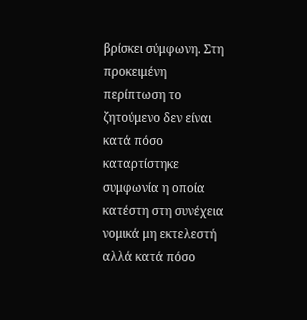βρίσκει σύμφωνη. Στη προκειμένη περίπτωση το ζητούμενο δεν είναι κατά πόσο καταρτίστηκε συμφωνία η οποία κατέστη στη συνέχεια νομικά μη εκτελεστή αλλά κατά πόσο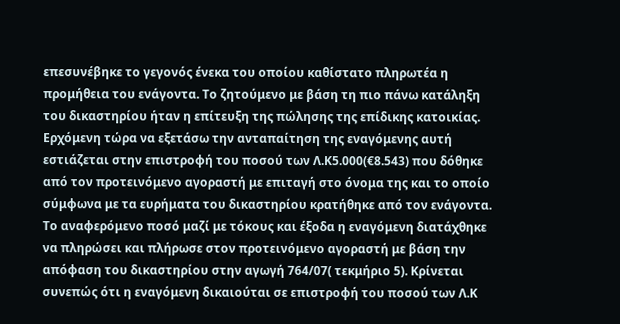επεσυνέβηκε το γεγονός ένεκα του οποίου καθίστατο πληρωτέα η προμήθεια του ενάγοντα. Το ζητούμενο με βάση τη πιο πάνω κατάληξη του δικαστηρίου ήταν η επίτευξη της πώλησης της επίδικης κατοικίας. Ερχόμενη τώρα να εξετάσω την ανταπαίτηση της εναγόμενης αυτή εστιάζεται στην επιστροφή του ποσού των Λ.Κ5.000(€8.543) που δόθηκε από τον προτεινόμενο αγοραστή με επιταγή στο όνομα της και το οποίο σύμφωνα με τα ευρήματα του δικαστηρίου κρατήθηκε από τον ενάγοντα. Το αναφερόμενο ποσό μαζί με τόκους και έξοδα η εναγόμενη διατάχθηκε να πληρώσει και πλήρωσε στον προτεινόμενο αγοραστή με βάση την απόφαση του δικαστηρίου στην αγωγή 764/07( τεκμήριο 5). Κρίνεται συνεπώς ότι η εναγόμενη δικαιούται σε επιστροφή του ποσού των Λ.Κ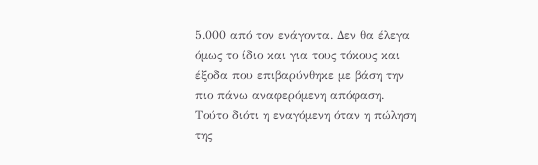5.000 από τον ενάγοντα. Δεν θα έλεγα όμως το ίδιο και για τους τόκους και έξοδα που επιβαρύνθηκε με βάση την πιο πάνω αναφερόμενη απόφαση. Τούτο διότι η εναγόμενη όταν η πώληση της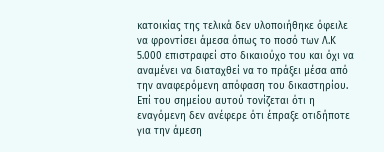κατοικίας της τελικά δεν υλοποιήθηκε όφειλε να φροντίσει άμεσα όπως το ποσό των Λ.Κ 5.000 επιστραφεί στο δικαιούχο του και όχι να αναμένει να διαταχθεί να το πράξει μέσα από την αναφερόμενη απόφαση του δικαστηρίου. Επί του σημείου αυτού τονίζεται ότι η εναγόμενη δεν ανέφερε ότι έπραξε οτιδήποτε για την άμεση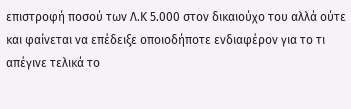επιστροφή ποσού των Λ.Κ 5.000 στον δικαιούχο του αλλά ούτε και φαίνεται να επέδειξε οποιοδήποτε ενδιαφέρον για το τι απέγινε τελικά το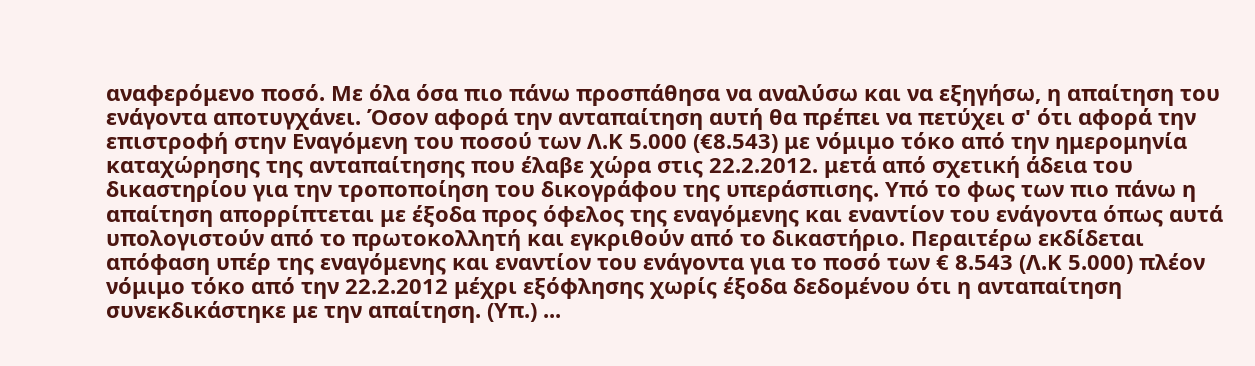αναφερόμενο ποσό. Με όλα όσα πιο πάνω προσπάθησα να αναλύσω και να εξηγήσω, η απαίτηση του ενάγοντα αποτυγχάνει. Όσον αφορά την ανταπαίτηση αυτή θα πρέπει να πετύχει σ' ότι αφορά την επιστροφή στην Εναγόμενη του ποσού των Λ.Κ 5.000 (€8.543) με νόμιμο τόκο από την ημερομηνία καταχώρησης της ανταπαίτησης που έλαβε χώρα στις 22.2.2012. μετά από σχετική άδεια του δικαστηρίου για την τροποποίηση του δικογράφου της υπεράσπισης. Υπό το φως των πιο πάνω η απαίτηση απορρίπτεται με έξοδα προς όφελος της εναγόμενης και εναντίον του ενάγοντα όπως αυτά υπολογιστούν από το πρωτοκολλητή και εγκριθούν από το δικαστήριο. Περαιτέρω εκδίδεται απόφαση υπέρ της εναγόμενης και εναντίον του ενάγοντα για το ποσό των € 8.543 (Λ.Κ 5.000) πλέον νόμιμο τόκο από την 22.2.2012 μέχρι εξόφλησης χωρίς έξοδα δεδομένου ότι η ανταπαίτηση συνεκδικάστηκε με την απαίτηση. (Υπ.) ...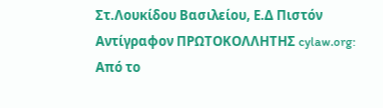Στ.Λουκίδου Βασιλείου, Ε.Δ Πιστόν Αντίγραφον ΠΡΩΤΟΚΟΛΛΗΤΗΣ cylaw.org: Από το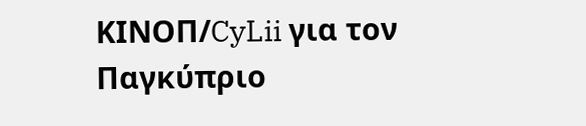ΚΙΝOΠ/CyLii για τον Παγκύπριο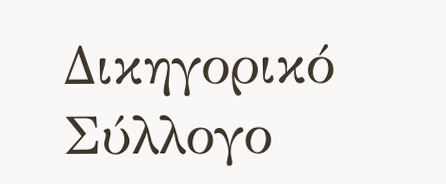Δικηγορικό Σύλλογο